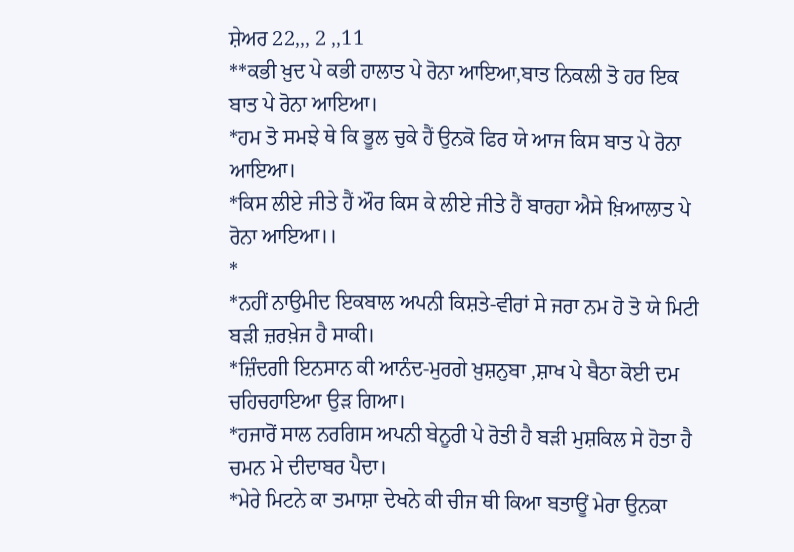ਸ਼ੇਅਰ 22,,, 2 ,,11
**ਕਭੀ ਖ਼ੁਦ ਪੇ ਕਭੀ ਹਾਲਾਤ ਪੇ ਰੋਨਾ ਆਇਆ,ਬਾਤ ਨਿਕਲੀ ਤੋ ਹਰ ਇਕ ਬਾਤ ਪੇ ਰੋਨਾ ਆਇਆ।
*ਹਮ ਤੋ ਸਮਝੇ ਥੇ ਕਿ ਭੂਲ ਚੁਕੇ ਹੈਂ ਉਨਕੋ ਫਿਰ ਯੇ ਆਜ ਕਿਸ ਬਾਤ ਪੇ ਰੋਨਾ ਆਇਆ।
*ਕਿਸ ਲੀਏ ਜੀਤੇ ਹੈਂ ਔਰ ਕਿਸ ਕੇ ਲੀਏ ਜੀਤੇ ਹੈਂ ਬਾਰਹਾ ਐਸੇ ਖ਼ਿਆਲਾਤ ਪੇ ਰੋਨਾ ਆਇਆ।।
*
*ਨਹੀਂ ਨਾਉਮੀਦ ਇਕਬਾਲ ਅਪਨੀ ਕਿਸ਼ਤੇ-ਵੀਰਾਂ ਸੇ ਜਰਾ ਨਮ ਹੋ ਤੋ ਯੇ ਮਿਟੀ ਬੜੀ ਜ਼ਰਖ਼ੇਜ ਹੈ ਸਾਕੀ।
*ਜ਼ਿੰਦਗੀ ਇਨਸਾਨ ਕੀ ਆਨੰਦ-ਮੁਰਗੇ ਖ਼ੁਸ਼ਨੁਬਾ ,ਸ਼ਾਖ ਪੇ ਬੈਠਾ ਕੋਈ ਦਮ ਚਹਿਚਹਾਇਆ ਉੜ ਗਿਆ।
*ਹਜਾਰੋਂ ਸਾਲ ਨਰਗਿਸ ਅਪਨੀ ਬੇਨੂਰੀ ਪੇ ਰੋਤੀ ਹੈ ਬੜੀ ਮੁਸ਼ਕਿਲ ਸੇ ਹੋਤਾ ਹੈ ਚਮਨ ਮੇ ਦੀਦਾਬਰ ਪੈਦਾ।
*ਮੇਰੇ ਮਿਟਨੇ ਕਾ ਤਮਾਸ਼ਾ ਦੇਖਨੇ ਕੀ ਚੀਜ ਥੀ ਕਿਆ ਬਤਾਊਂ ਮੇਰਾ ਉਨਕਾ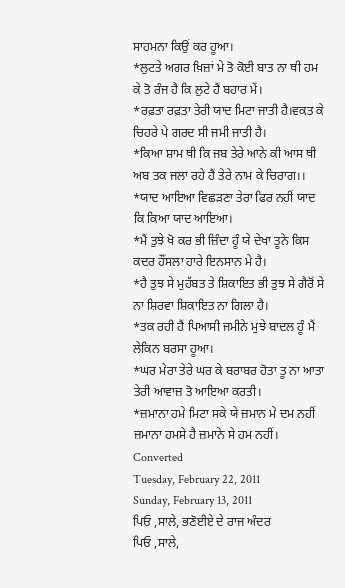ਸਾਹਮਨਾ ਕਿਉਂ ਕਰ ਹੂਆ।
*ਲੁਟਤੇ ਅਗਰ ਖ਼ਿਜ਼ਾਂ ਮੇ ਤੋ ਕੋਈ ਬਾਤ ਨਾ ਥੀ ਹਮ ਕੇ ਤੋ ਰੰਜ ਹੈ ਕਿ ਲੁਟੇ ਹੈਂ ਬਹਾਰ ਮੇਂ।
*ਰਫ਼ਤਾ ਰਫ਼ਤਾ ਤੇਰੀ ਯਾਦ ਮਿਟਾ ਜਾਤੀ ਹੈ।ਵਕਤ ਕੇ ਚਿਹਰੇ ਪੇ ਗਰਦ ਸੀ ਜਮੀ ਜਾਤੀ ਹੈ।
*ਕਿਆ ਸ਼ਾਮ ਥੀ ਕਿ ਜਬ ਤੇਰੇ ਆਨੇ ਕੀ ਆਸ ਥੀ ਅਬ ਤਕ ਜਲਾ ਰਹੇ ਹੈਂ ਤੇਰੇ ਨਾਮ ਕੇ ਚਿਰਾਗ।।
*ਯਾਦ ਆਇਆ ਵਿਛੜਣਾ ਤੇਰਾ ਫਿਰ ਨਹੀਂ ਯਾਦ ਕਿ ਕਿਆ ਯਾਦ ਆਇਆ।
*ਮੈਂ ਤੁਝੇ ਖੋ ਕਰ ਭੀ ਜ਼ਿੰਦਾ ਹੂੰ ਯੇ ਦੇਖਾ ਤੂਨੇ ਕਿਸ ਕਦਰ ਹੌਂਸਲਾ ਹਾਰੇ ਇਨਸਾਨ ਮੇ ਹੈ।
*ਹੈ ਤੁਝ ਸੇ ਮੁਹੱਬਤ ਤੇ ਸ਼ਿਕਾਇਤ ਭੀ ਤੁਝ ਸੇ ਗੈਰੋਂ ਸੇ ਨਾ ਸ਼ਿਰਵਾ ਸ਼ਿਕਾਇਤ ਨਾ ਗਿਲਾ ਹੈ।
*ਤਕ ਰਹੀ ਹੈਂ ਪਿਆਸੀ ਜਮੀਨੇ ਮੁਝੇ ਬਾਦਲ ਹੂੰ ਮੈਂ ਲੇਕਿਨ ਬਰਸਾ ਹੂਆ।
*ਘਰ ਮੇਰਾ ਤੇਰੇ ਘਰ ਕੇ ਬਰਾਬਰ ਹੋਤਾ ਤੂ ਨਾ ਆਤਾ ਤੇਰੀ ਆਵਾਜ਼ ਤੋ ਆਇਆ ਕਰਤੀ।
*ਜ਼ਮਾਨਾ ਹਮੇ ਮਿਟਾ ਸਕੇ ਯੇ ਜ਼ਮਾਨ ਮੇ ਦਮ ਨਹੀਂ
ਜ਼ਮਾਨਾ ਹਮਸੇ ਹੈ ਜ਼ਮਾਨੇ ਸੇ ਹਮ ਨਹੀਂ।
Converted
Tuesday, February 22, 2011
Sunday, February 13, 2011
ਪਿਓ ,ਸਾਲੇ, ਭਣੋਈਏ ਦੇ ਰਾਜ ਅੰਦਰ
ਪਿਓ ,ਸਾਲੇ,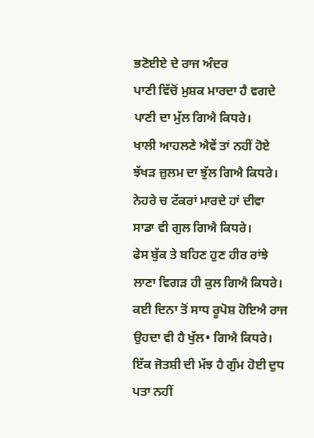ਭਣੋਈਏ ਦੇ ਰਾਜ ਅੰਦਰ
ਪਾਣੀ ਵਿੱਚੋਂ ਮੁਸ਼ਕ ਮਾਰਦਾ ਹੈ ਵਗਦੇ ਪਾਣੀ ਦਾ ਮੁੱਲ ਗਿਐ ਕਿਧਰੇ।
ਖਾਲੀ ਆਹਲਣੇ ਐਵੇਂ ਤਾਂ ਨਹੀਂ ਹੋਏ ਝੱਖੜ ਜ਼ੁਲਮ ਦਾ ਝੁੱਲ ਗਿਐ ਕਿਧਰੇ।
ਨੇਹਰੇ ਚ ਟੱਕਰਾਂ ਮਾਰਦੇ ਹਾਂ ਦੀਵਾ ਸਾਡਾ ਵੀ ਗੁਲ ਗਿਐ ਕਿਧਰੇ।
ਫੇਸ ਬੁੱਕ ਤੇ ਬਹਿਣ ਹੁਣ ਹੀਰ ਰਾਂਝੇ ਲਾਣਾ ਵਿਗੜ ਹੀ ਕੁਲ ਗਿਐ ਕਿਧਰੇ।
ਕਈ ਦਿਨਾ ਤੋਂ ਸਾਧ ਰੂਪੋਸ਼ ਹੋਇਐ ਰਾਜ ਉਹਦਾ ਵੀ ਹੈ ਖੁੱਲ• ਗਿਐ ਕਿਧਰੇ।
ਇੱਕ ਜੋਤਸ਼ੀ ਦੀ ਮੱਝ ਹੈ ਗੁੰਮ ਹੋਈ ਦੁਧ ਪਤਾ ਨਹੀਂ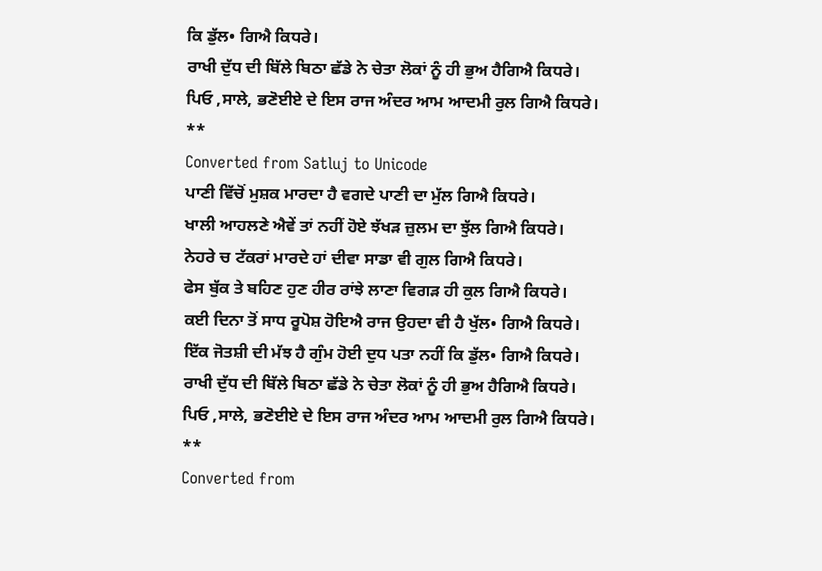ਕਿ ਡੁੱਲ• ਗਿਐ ਕਿਧਰੇ।
ਰਾਖੀ ਦੁੱਧ ਦੀ ਬਿੱਲੇ ਬਿਠਾ ਛੱਡੇ ਨੇ ਚੇਤਾ ਲੋਕਾਂ ਨੂੰ ਹੀ ਭੁਅ ਹੈਗਿਐ ਕਿਧਰੇ।
ਪਿਓ ,ਸਾਲੇ, ਭਣੋਈਏ ਦੇ ਇਸ ਰਾਜ ਅੰਦਰ ਆਮ ਆਦਮੀ ਰੁਲ ਗਿਐ ਕਿਧਰੇ।
**
Converted from Satluj to Unicode
ਪਾਣੀ ਵਿੱਚੋਂ ਮੁਸ਼ਕ ਮਾਰਦਾ ਹੈ ਵਗਦੇ ਪਾਣੀ ਦਾ ਮੁੱਲ ਗਿਐ ਕਿਧਰੇ।
ਖਾਲੀ ਆਹਲਣੇ ਐਵੇਂ ਤਾਂ ਨਹੀਂ ਹੋਏ ਝੱਖੜ ਜ਼ੁਲਮ ਦਾ ਝੁੱਲ ਗਿਐ ਕਿਧਰੇ।
ਨੇਹਰੇ ਚ ਟੱਕਰਾਂ ਮਾਰਦੇ ਹਾਂ ਦੀਵਾ ਸਾਡਾ ਵੀ ਗੁਲ ਗਿਐ ਕਿਧਰੇ।
ਫੇਸ ਬੁੱਕ ਤੇ ਬਹਿਣ ਹੁਣ ਹੀਰ ਰਾਂਝੇ ਲਾਣਾ ਵਿਗੜ ਹੀ ਕੁਲ ਗਿਐ ਕਿਧਰੇ।
ਕਈ ਦਿਨਾ ਤੋਂ ਸਾਧ ਰੂਪੋਸ਼ ਹੋਇਐ ਰਾਜ ਉਹਦਾ ਵੀ ਹੈ ਖੁੱਲ• ਗਿਐ ਕਿਧਰੇ।
ਇੱਕ ਜੋਤਸ਼ੀ ਦੀ ਮੱਝ ਹੈ ਗੁੰਮ ਹੋਈ ਦੁਧ ਪਤਾ ਨਹੀਂ ਕਿ ਡੁੱਲ• ਗਿਐ ਕਿਧਰੇ।
ਰਾਖੀ ਦੁੱਧ ਦੀ ਬਿੱਲੇ ਬਿਠਾ ਛੱਡੇ ਨੇ ਚੇਤਾ ਲੋਕਾਂ ਨੂੰ ਹੀ ਭੁਅ ਹੈਗਿਐ ਕਿਧਰੇ।
ਪਿਓ ,ਸਾਲੇ, ਭਣੋਈਏ ਦੇ ਇਸ ਰਾਜ ਅੰਦਰ ਆਮ ਆਦਮੀ ਰੁਲ ਗਿਐ ਕਿਧਰੇ।
**
Converted from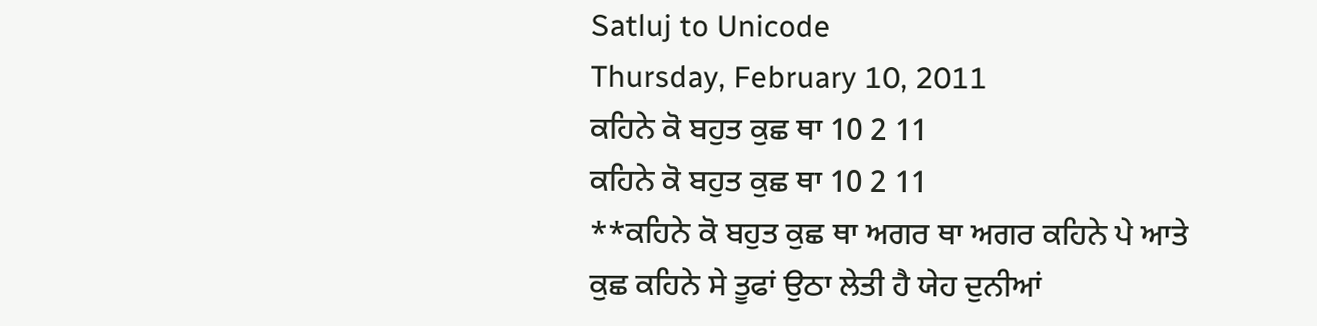Satluj to Unicode
Thursday, February 10, 2011
ਕਹਿਨੇ ਕੋ ਬਹੁਤ ਕੁਛ ਥਾ 10 2 11
ਕਹਿਨੇ ਕੋ ਬਹੁਤ ਕੁਛ ਥਾ 10 2 11
**ਕਹਿਨੇ ਕੋ ਬਹੁਤ ਕੁਛ ਥਾ ਅਗਰ ਥਾ ਅਗਰ ਕਹਿਨੇ ਪੇ ਆਤੇ
ਕੁਛ ਕਹਿਨੇ ਸੇ ਤੂਫਾਂ ਉਠਾ ਲੇਤੀ ਹੈ ਯੇਹ ਦੁਨੀਆਂ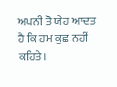ਅਪਨੀ ਤੋ ਯੇਹ ਆਦਤ ਹੈ ਕਿ ਹਮ ਕੁਛ ਨਹੀਂ ਕਹਿਤੇ।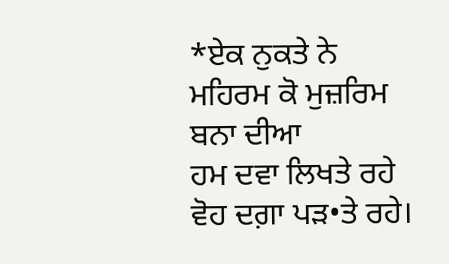*ਏਕ ਨੁਕਤੇ ਨੇ ਮਹਿਰਮ ਕੋ ਮੁਜ਼ਰਿਮ ਬਨਾ ਦੀਆ
ਹਮ ਦਵਾ ਲਿਖਤੇ ਰਹੇ ਵੋਹ ਦਗ਼ਾ ਪੜ•ਤੇ ਰਹੇ।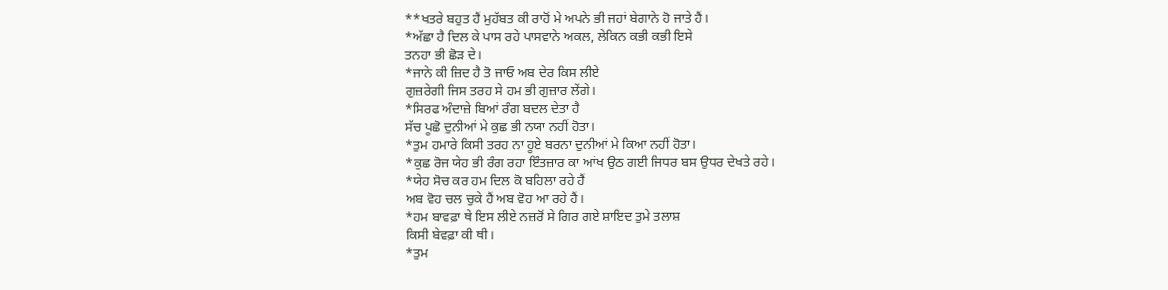**ਖਤਰੇ ਬਹੁਤ ਹੈਂ ਮੁਹੱਬਤ ਕੀ ਰਾਹੋਂ ਮੇ ਅਪਨੇ ਭੀ ਜਹਾਂ ਬੇਗਾਨੇ ਹੋ ਜਾਤੇ ਹੈਂ।
*ਅੱਛਾ ਹੈ ਦਿਲ ਕੇ ਪਾਸ ਰਹੇ ਪਾਸਵਾਨੇ ਅਕਲ, ਲੇਕਿਨ ਕਭੀ ਕਭੀ ਇਸੇ
ਤਨਹਾ ਭੀ ਛੋੜ ਦੇ।
*ਜਾਨੇ ਕੀ ਜ਼ਿਦ ਹੈ ਤੋ ਜਾਓ ਅਬ ਦੇਰ ਕਿਸ ਲੀਏ
ਗੁਜ਼ਰੇਗੀ ਜਿਸ ਤਰਹ ਸੇ ਹਮ ਭੀ ਗੁਜ਼ਾਰ ਲੇਂਗੇ।
*ਸਿਰਫ ਅੰਦਾਜ਼ੇ ਬਿਆਂ ਰੰਗ ਬਦਲ ਦੇਤਾ ਹੈ
ਸੱਚ ਪੂਛੋ ਦੁਨੀਆਂ ਮੇ ਕੁਛ ਭੀ ਨਯਾ ਨਹੀਂ ਹੋਤਾ।
*ਤੁਮ ਹਮਾਰੇ ਕਿਸੀ ਤਰਹ ਨਾ ਹੂਏ ਬਰਨਾ ਦੁਨੀਆਂ ਮੇ ਕਿਆ ਨਹੀਂ ਹੋਤਾ।
*ਕੁਛ ਰੋਜ ਯੇਹ ਭੀ ਰੰਗ ਰਹਾ ਇੰਤਜ਼ਾਰ ਕਾ ਆਂਖ ਉਠ ਗਈ ਜਿਧਰ ਬਸ ਉਧਰ ਦੇਖਤੇ ਰਹੇ।
*ਯੇਹ ਸੋਚ ਕਰ ਹਮ ਦਿਲ ਕੋ ਬਹਿਲਾ ਰਹੇ ਹੈਂ
ਅਬ ਵੋਹ ਚਲ ਚੁਕੇ ਹੈਂ ਅਬ ਵੋਹ ਆ ਰਹੇ ਹੈਂ।
*ਹਮ ਬਾਵਫ਼ਾ ਥੇ ਇਸ ਲੀਏ ਨਜ਼ਰੋਂ ਸੇ ਗਿਰ ਗਏ ਸ਼ਾਇਦ ਤੁਮੇ ਤਲਾਸ਼
ਕਿਸੀ ਬੇਵਫ਼ਾ ਕੀ ਥੀ।
*ਤੁਮ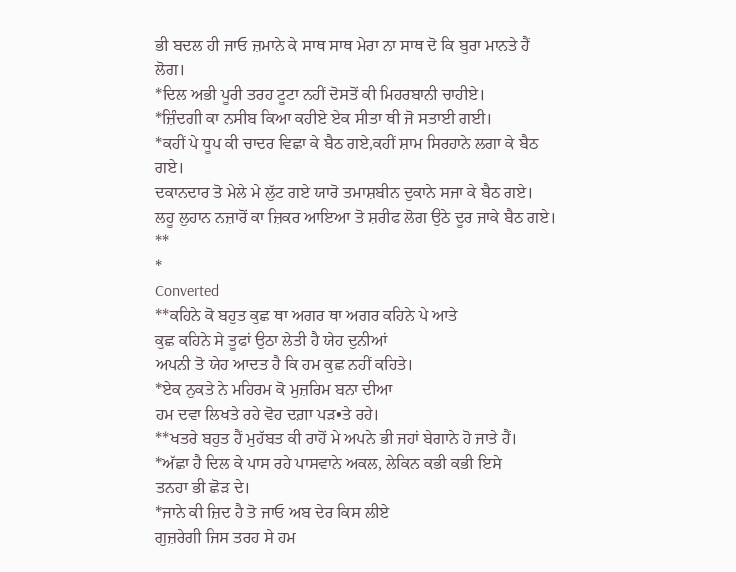ਭੀ ਬਦਲ ਹੀ ਜਾਓ ਜ਼ਮਾਨੇ ਕੇ ਸਾਥ ਸਾਥ ਮੇਰਾ ਨਾ ਸਾਥ ਦੋ ਕਿ ਬੁਰਾ ਮਾਨਤੇ ਹੈਂ ਲੋਗ।
*ਦਿਲ ਅਭੀ ਪੂਰੀ ਤਰਹ ਟੂਟਾ ਨਹੀਂ ਦੋਸਤੋਂ ਕੀ ਮਿਹਰਬਾਨੀ ਚਾਹੀਏ।
*ਜ਼ਿੰਦਗੀ ਕਾ ਨਸੀਬ ਕਿਆ ਕਹੀਏ ਏਕ ਸੀਤਾ ਥੀ ਜੋ ਸਤਾਈ ਗਈ।
*ਕਹੀਂ ਪੇ ਧੂਪ ਕੀ ਚਾਦਰ ਵਿਛਾ ਕੇ ਬੈਠ ਗਏ,ਕਹੀਂ ਸ਼ਾਮ ਸਿਰਹਾਨੇ ਲਗਾ ਕੇ ਬੈਠ ਗਏ।
ਦਕਾਨਦਾਰ ਤੋ ਮੇਲੇ ਮੇ ਲੁੱਟ ਗਏ ਯਾਰੋ ਤਮਾਸ਼ਬੀਨ ਦੁਕਾਨੇ ਸਜਾ ਕੇ ਬੈਠ ਗਏ।
ਲਹੂ ਲੁਹਾਨ ਨਜ਼ਾਰੋਂ ਕਾ ਜ਼ਿਕਰ ਆਇਆ ਤੋ ਸ਼ਰੀਫ ਲੋਗ ਉਠੇ ਦੂਰ ਜਾਕੇ ਬੈਠ ਗਏ।
**
*
Converted
**ਕਹਿਨੇ ਕੋ ਬਹੁਤ ਕੁਛ ਥਾ ਅਗਰ ਥਾ ਅਗਰ ਕਹਿਨੇ ਪੇ ਆਤੇ
ਕੁਛ ਕਹਿਨੇ ਸੇ ਤੂਫਾਂ ਉਠਾ ਲੇਤੀ ਹੈ ਯੇਹ ਦੁਨੀਆਂ
ਅਪਨੀ ਤੋ ਯੇਹ ਆਦਤ ਹੈ ਕਿ ਹਮ ਕੁਛ ਨਹੀਂ ਕਹਿਤੇ।
*ਏਕ ਨੁਕਤੇ ਨੇ ਮਹਿਰਮ ਕੋ ਮੁਜ਼ਰਿਮ ਬਨਾ ਦੀਆ
ਹਮ ਦਵਾ ਲਿਖਤੇ ਰਹੇ ਵੋਹ ਦਗ਼ਾ ਪੜ•ਤੇ ਰਹੇ।
**ਖਤਰੇ ਬਹੁਤ ਹੈਂ ਮੁਹੱਬਤ ਕੀ ਰਾਹੋਂ ਮੇ ਅਪਨੇ ਭੀ ਜਹਾਂ ਬੇਗਾਨੇ ਹੋ ਜਾਤੇ ਹੈਂ।
*ਅੱਛਾ ਹੈ ਦਿਲ ਕੇ ਪਾਸ ਰਹੇ ਪਾਸਵਾਨੇ ਅਕਲ, ਲੇਕਿਨ ਕਭੀ ਕਭੀ ਇਸੇ
ਤਨਹਾ ਭੀ ਛੋੜ ਦੇ।
*ਜਾਨੇ ਕੀ ਜ਼ਿਦ ਹੈ ਤੋ ਜਾਓ ਅਬ ਦੇਰ ਕਿਸ ਲੀਏ
ਗੁਜ਼ਰੇਗੀ ਜਿਸ ਤਰਹ ਸੇ ਹਮ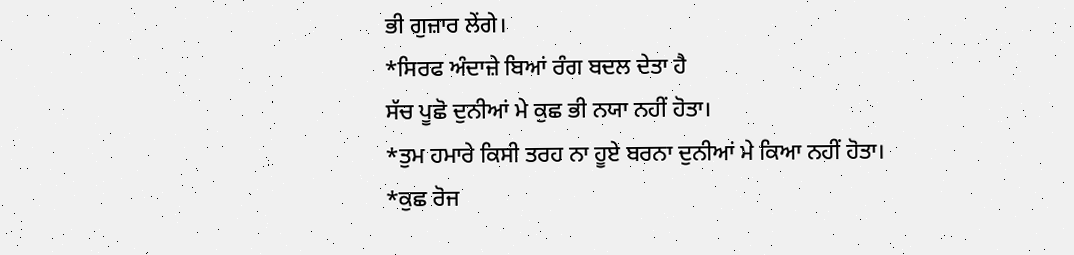ਭੀ ਗੁਜ਼ਾਰ ਲੇਂਗੇ।
*ਸਿਰਫ ਅੰਦਾਜ਼ੇ ਬਿਆਂ ਰੰਗ ਬਦਲ ਦੇਤਾ ਹੈ
ਸੱਚ ਪੂਛੋ ਦੁਨੀਆਂ ਮੇ ਕੁਛ ਭੀ ਨਯਾ ਨਹੀਂ ਹੋਤਾ।
*ਤੁਮ ਹਮਾਰੇ ਕਿਸੀ ਤਰਹ ਨਾ ਹੂਏ ਬਰਨਾ ਦੁਨੀਆਂ ਮੇ ਕਿਆ ਨਹੀਂ ਹੋਤਾ।
*ਕੁਛ ਰੋਜ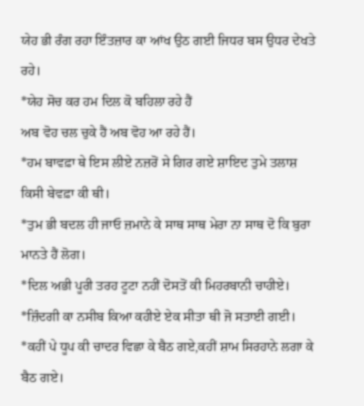ਯੇਹ ਭੀ ਰੰਗ ਰਹਾ ਇੰਤਜ਼ਾਰ ਕਾ ਆਂਖ ਉਠ ਗਈ ਜਿਧਰ ਬਸ ਉਧਰ ਦੇਖਤੇ ਰਹੇ।
*ਯੇਹ ਸੋਚ ਕਰ ਹਮ ਦਿਲ ਕੋ ਬਹਿਲਾ ਰਹੇ ਹੈਂ
ਅਬ ਵੋਹ ਚਲ ਚੁਕੇ ਹੈਂ ਅਬ ਵੋਹ ਆ ਰਹੇ ਹੈਂ।
*ਹਮ ਬਾਵਫ਼ਾ ਥੇ ਇਸ ਲੀਏ ਨਜ਼ਰੋਂ ਸੇ ਗਿਰ ਗਏ ਸ਼ਾਇਦ ਤੁਮੇ ਤਲਾਸ਼
ਕਿਸੀ ਬੇਵਫ਼ਾ ਕੀ ਥੀ।
*ਤੁਮ ਭੀ ਬਦਲ ਹੀ ਜਾਓ ਜ਼ਮਾਨੇ ਕੇ ਸਾਥ ਸਾਥ ਮੇਰਾ ਨਾ ਸਾਥ ਦੋ ਕਿ ਬੁਰਾ ਮਾਨਤੇ ਹੈਂ ਲੋਗ।
*ਦਿਲ ਅਭੀ ਪੂਰੀ ਤਰਹ ਟੂਟਾ ਨਹੀਂ ਦੋਸਤੋਂ ਕੀ ਮਿਹਰਬਾਨੀ ਚਾਹੀਏ।
*ਜ਼ਿੰਦਗੀ ਕਾ ਨਸੀਬ ਕਿਆ ਕਹੀਏ ਏਕ ਸੀਤਾ ਥੀ ਜੋ ਸਤਾਈ ਗਈ।
*ਕਹੀਂ ਪੇ ਧੂਪ ਕੀ ਚਾਦਰ ਵਿਛਾ ਕੇ ਬੈਠ ਗਏ,ਕਹੀਂ ਸ਼ਾਮ ਸਿਰਹਾਨੇ ਲਗਾ ਕੇ ਬੈਠ ਗਏ।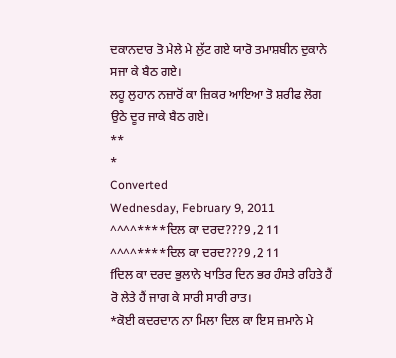ਦਕਾਨਦਾਰ ਤੋ ਮੇਲੇ ਮੇ ਲੁੱਟ ਗਏ ਯਾਰੋ ਤਮਾਸ਼ਬੀਨ ਦੁਕਾਨੇ ਸਜਾ ਕੇ ਬੈਠ ਗਏ।
ਲਹੂ ਲੁਹਾਨ ਨਜ਼ਾਰੋਂ ਕਾ ਜ਼ਿਕਰ ਆਇਆ ਤੋ ਸ਼ਰੀਫ ਲੋਗ ਉਠੇ ਦੂਰ ਜਾਕੇ ਬੈਠ ਗਏ।
**
*
Converted
Wednesday, February 9, 2011
^^^^****ਦਿਲ ਕਾ ਦਰਦ???9 ,2 11
^^^^****ਦਿਲ ਕਾ ਦਰਦ???9 ,2 11
fਦਿਲ ਕਾ ਦਰਦ ਭੁਲਾਨੇ ਖਾਤਿਰ ਦਿਨ ਭਰ ਹੰਸਤੇ ਰਹਿਤੇ ਹੈਂ
ਰੋ ਲੇਤੇ ਹੈਂ ਜਾਗ ਕੇ ਸਾਰੀ ਸਾਰੀ ਰਾਤ।
*ਕੋਈ ਕਦਰਦਾਨ ਨਾ ਮਿਲਾ ਦਿਲ ਕਾ ਇਸ ਜ਼ਮਾਨੇ ਮੇ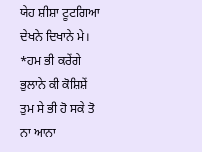ਯੇਹ ਸ਼ੀਸ਼ਾ ਟੂਟਗਿਆ ਦੇਖਨੇ ਦਿਖਾਨੇ ਮੇ।
*ਹਮ ਭੀ ਕਰੇਂਗੇ ਭੁਲਾਨੇ ਕੀ ਕੋਸ਼ਿਸ਼ੇਂ ਤੁਮ ਸੇ ਭੀ ਹੋ ਸਕੇ ਤੋ ਨਾ ਆਨਾ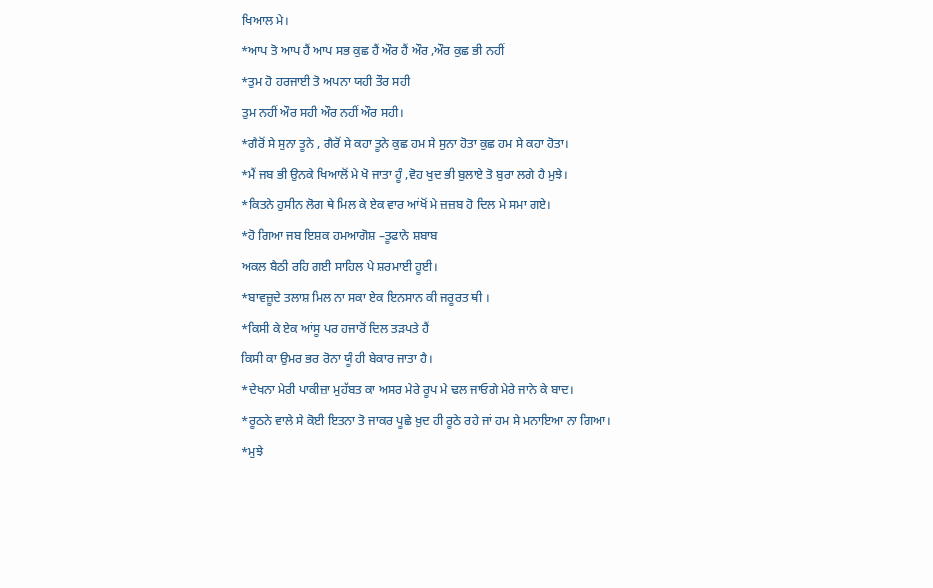ਖਿਆਲ ਮੇ।
*ਆਪ ਤੋ ਆਪ ਹੈਂ ਆਪ ਸਭ ਕੁਛ ਹੈਂ ਔਰ ਹੈਂ ਔਰ ,ਔਰ ਕੁਛ ਭੀ ਨਹੀਂ
*ਤੁਮ ਹੋ ਹਰਜਾਈ ਤੋ ਅਪਨਾ ਯਹੀ ਤੌਰ ਸਹੀ
ਤੁਮ ਨਹੀਂ ਔਰ ਸਹੀ ਔਰ ਨਹੀਂ ਔਰ ਸਹੀ।
*ਗੈਰੋਂ ਸੇ ਸੁਨਾ ਤੂਨੇ , ਗੈਰੋਂ ਸੇ ਕਹਾ ਤੂਨੇ ਕੁਛ ਹਮ ਸੇ ਸੁਨਾ ਹੋਤਾ ਕੁਛ ਹਮ ਸੇ ਕਹਾ ਹੋਤਾ।
*ਮੈਂ ਜਬ ਭੀ ਉਨਕੇ ਖਿਆਲੋਂ ਮੇ ਖੋ ਜਾਤਾ ਹੂੰ ,ਵੋਹ ਖੁਦ ਭੀ ਬੁਲਾਏ ਤੋ ਬੁਰਾ ਲਗੇ ਹੈ ਮੁਝੇ।
*ਕਿਤਨੇ ਹੁਸੀਨ ਲੋਗ ਥੇ ਮਿਲ ਕੇ ਏਕ ਵਾਰ ਆਂਖੋਂ ਮੇ ਜ਼ਜ਼ਬ ਹੋ ਦਿਲ ਮੇ ਸਮਾ ਗਏ।
*ਹੋ ਗਿਆ ਜਬ ਇਸ਼ਕ ਹਮਆਗੋਸ਼ –ਤੂਫਾਨੇ ਸ਼ਬਾਬ
ਅਕਲ ਬੈਠੀ ਰਹਿ ਗਈ ਸਾਹਿਲ ਪੇ ਸ਼ਰਮਾਈ ਹੂਈ।
*ਬਾਵਜ਼ੂਦੇ ਤਲਾਸ਼ ਮਿਲ ਨਾ ਸਕਾ ਏਕ ਇਨਸਾਨ ਕੀ ਜਰੂਰਤ ਥੀ ।
*ਕਿਸੀ ਕੇ ਏਕ ਆਂਸੂ ਪਰ ਹਜਾਰੋਂ ਦਿਲ ਤੜਪਤੇ ਹੈਂ
ਕਿਸੀ ਕਾ ਉਮਰ ਭਰ ਰੋਨਾ ਯੂੰ ਹੀ ਬੇਕਾਰ ਜਾਤਾ ਹੈ।
*ਦੇਖਨਾ ਮੇਰੀ ਪਾਕੀਜ਼ਾ ਮੁਹੱਬਤ ਕਾ ਅਸਰ ਮੇਰੇ ਰੂਪ ਮੇ ਢਲ ਜਾਓਗੇ ਮੇਰੇ ਜਾਨੇ ਕੇ ਬਾਦ।
*ਰੂਠਨੇ ਵਾਲੇ ਸੇ ਕੋਈ ਇਤਨਾ ਤੋ ਜਾਕਰ ਪੂਛੇ ਖ਼ੁਦ ਹੀ ਰੂਠੇ ਰਹੇ ਜਾਂ ਹਮ ਸੇ ਮਨਾਇਆ ਨਾ ਗਿਆ।
*ਮੁਝੇ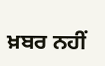ਖ਼ਬਰ ਨਹੀਂ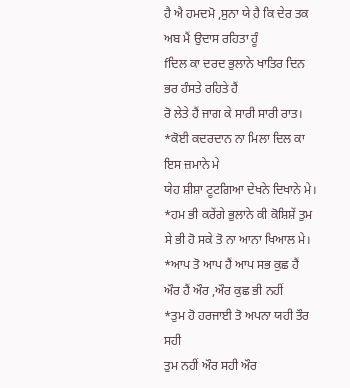ਹੈ ਐ ਹਮਦਮੋ ,ਸੁਨਾ ਯੇ ਹੈ ਕਿ ਦੇਰ ਤਕ ਅਬ ਮੈਂ ਉਦਾਸ ਰਹਿਤਾ ਹੂੰ
fਦਿਲ ਕਾ ਦਰਦ ਭੁਲਾਨੇ ਖਾਤਿਰ ਦਿਨ ਭਰ ਹੰਸਤੇ ਰਹਿਤੇ ਹੈਂ
ਰੋ ਲੇਤੇ ਹੈਂ ਜਾਗ ਕੇ ਸਾਰੀ ਸਾਰੀ ਰਾਤ।
*ਕੋਈ ਕਦਰਦਾਨ ਨਾ ਮਿਲਾ ਦਿਲ ਕਾ ਇਸ ਜ਼ਮਾਨੇ ਮੇ
ਯੇਹ ਸ਼ੀਸ਼ਾ ਟੂਟਗਿਆ ਦੇਖਨੇ ਦਿਖਾਨੇ ਮੇ।
*ਹਮ ਭੀ ਕਰੇਂਗੇ ਭੁਲਾਨੇ ਕੀ ਕੋਸ਼ਿਸ਼ੇਂ ਤੁਮ ਸੇ ਭੀ ਹੋ ਸਕੇ ਤੋ ਨਾ ਆਨਾ ਖਿਆਲ ਮੇ।
*ਆਪ ਤੋ ਆਪ ਹੈਂ ਆਪ ਸਭ ਕੁਛ ਹੈਂ ਔਰ ਹੈਂ ਔਰ ,ਔਰ ਕੁਛ ਭੀ ਨਹੀਂ
*ਤੁਮ ਹੋ ਹਰਜਾਈ ਤੋ ਅਪਨਾ ਯਹੀ ਤੌਰ ਸਹੀ
ਤੁਮ ਨਹੀਂ ਔਰ ਸਹੀ ਔਰ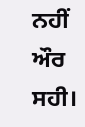ਨਹੀਂ ਔਰ ਸਹੀ।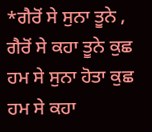*ਗੈਰੋਂ ਸੇ ਸੁਨਾ ਤੂਨੇ , ਗੈਰੋਂ ਸੇ ਕਹਾ ਤੂਨੇ ਕੁਛ ਹਮ ਸੇ ਸੁਨਾ ਹੋਤਾ ਕੁਛ ਹਮ ਸੇ ਕਹਾ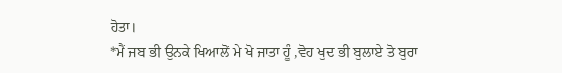ਹੋਤਾ।
*ਮੈਂ ਜਬ ਭੀ ਉਨਕੇ ਖਿਆਲੋਂ ਮੇ ਖੋ ਜਾਤਾ ਹੂੰ ,ਵੋਹ ਖੁਦ ਭੀ ਬੁਲਾਏ ਤੋ ਬੁਰਾ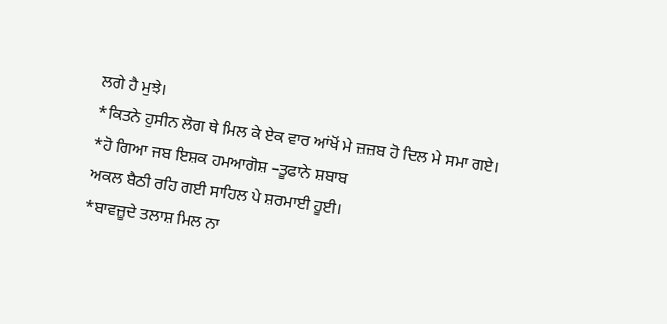ਲਗੇ ਹੈ ਮੁਝੇ।
*ਕਿਤਨੇ ਹੁਸੀਨ ਲੋਗ ਥੇ ਮਿਲ ਕੇ ਏਕ ਵਾਰ ਆਂਖੋਂ ਮੇ ਜ਼ਜ਼ਬ ਹੋ ਦਿਲ ਮੇ ਸਮਾ ਗਏ।
*ਹੋ ਗਿਆ ਜਬ ਇਸ਼ਕ ਹਮਆਗੋਸ਼ –ਤੂਫਾਨੇ ਸ਼ਬਾਬ
ਅਕਲ ਬੈਠੀ ਰਹਿ ਗਈ ਸਾਹਿਲ ਪੇ ਸ਼ਰਮਾਈ ਹੂਈ।
*ਬਾਵਜ਼ੂਦੇ ਤਲਾਸ਼ ਮਿਲ ਨਾ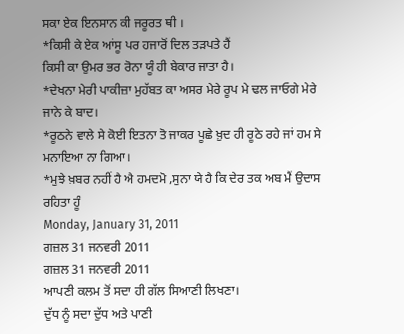ਸਕਾ ਏਕ ਇਨਸਾਨ ਕੀ ਜਰੂਰਤ ਥੀ ।
*ਕਿਸੀ ਕੇ ਏਕ ਆਂਸੂ ਪਰ ਹਜਾਰੋਂ ਦਿਲ ਤੜਪਤੇ ਹੈਂ
ਕਿਸੀ ਕਾ ਉਮਰ ਭਰ ਰੋਨਾ ਯੂੰ ਹੀ ਬੇਕਾਰ ਜਾਤਾ ਹੈ।
*ਦੇਖਨਾ ਮੇਰੀ ਪਾਕੀਜ਼ਾ ਮੁਹੱਬਤ ਕਾ ਅਸਰ ਮੇਰੇ ਰੂਪ ਮੇ ਢਲ ਜਾਓਗੇ ਮੇਰੇ ਜਾਨੇ ਕੇ ਬਾਦ।
*ਰੂਠਨੇ ਵਾਲੇ ਸੇ ਕੋਈ ਇਤਨਾ ਤੋ ਜਾਕਰ ਪੂਛੇ ਖ਼ੁਦ ਹੀ ਰੂਠੇ ਰਹੇ ਜਾਂ ਹਮ ਸੇ ਮਨਾਇਆ ਨਾ ਗਿਆ।
*ਮੁਝੇ ਖ਼ਬਰ ਨਹੀਂ ਹੈ ਐ ਹਮਦਮੋ ,ਸੁਨਾ ਯੇ ਹੈ ਕਿ ਦੇਰ ਤਕ ਅਬ ਮੈਂ ਉਦਾਸ ਰਹਿਤਾ ਹੂੰ
Monday, January 31, 2011
ਗਜ਼ਲ 31 ਜਨਵਰੀ 2011
ਗਜ਼ਲ 31 ਜਨਵਰੀ 2011
ਆਪਣੀ ਕਲਮ ਤੋਂ ਸਦਾ ਹੀ ਗੱਲ ਸਿਆਣੀ ਲਿਖਣਾ।
ਦੁੱਧ ਨੂੰ ਸਦਾ ਦੁੱਧ ਅਤੇ ਪਾਣੀ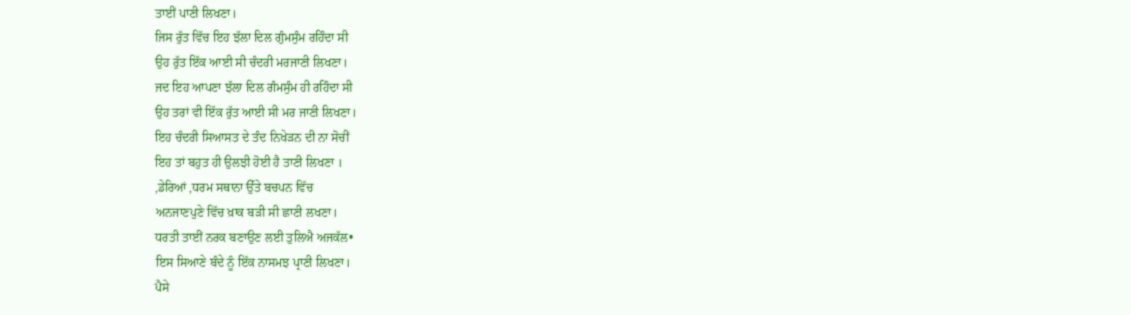ਤਾਈਂ ਪਾਣੀ ਲਿਖਣਾ।
ਜਿਸ ਰੁੱਤ ਵਿੱਚ ਇਹ ਝੱਲਾ ਦਿਲ ਗੁੰਮਸੁੰਮ ਰਹਿੰਦਾ ਸੀ
ਉਹ ਰੁੱਤ ਇੱਕ ਆਈ ਸੀ ਚੰਦਰੀ ਮਰਜਾਣੀ ਲਿਖਣਾ।
ਜਦ ਇਹ ਆਪਣਾ ਝੱਲਾ ਦਿਲ ਗੰਮਸੁੰਮ ਹੀ ਰਹਿੰਦਾ ਸੀ
ਉਹ ਤਰਾਂ ਵੀ ਇੱਕ ਰੁੱਤ ਆਈ ਸੀ ਮਰ ਜਾਣੀ ਲਿਖਣਾ।
ਇਹ ਚੰਦਰੀ ਸਿਆਸਤ ਦੇ ਤੰਦ ਨਿਖੇੜਨ ਦੀ ਨਾ ਸੋਚੀਂ
ਇਹ ਤਾਂ ਬਹੁਤ ਹੀ ਉਲਝੀ ਹੋਈ ਹੈ ਤਾਣੀ ਲਿਖਣਾ ।
,ਡੇਰਿਆਂ ,ਧਰਮ ਸਥਾਨਾ ਉੱਤੇ ਬਚਪਨ ਵਿੱਚ
ਅਨਜਾਣਪੁਣੇ ਵਿੱਚ ਖ਼ਾਕ ਬੜੀ ਸੀ ਛਾਣੀ ਲਖਣਾ।
ਧਰਤੀ ਤਾਈਂ ਨਰਕ ਬਣਾਉਣ ਲਈ ਤੁਲਿਐ ਅਜਕੱਲ•
ਇਸ ਸਿਆਣੇ ਬੰਦੇ ਨੂੰ ਇੱਕ ਨਾਸਮਝ ਪ੍ਰਾਣੀ ਲਿਖਣਾ।
ਪੈਸੇ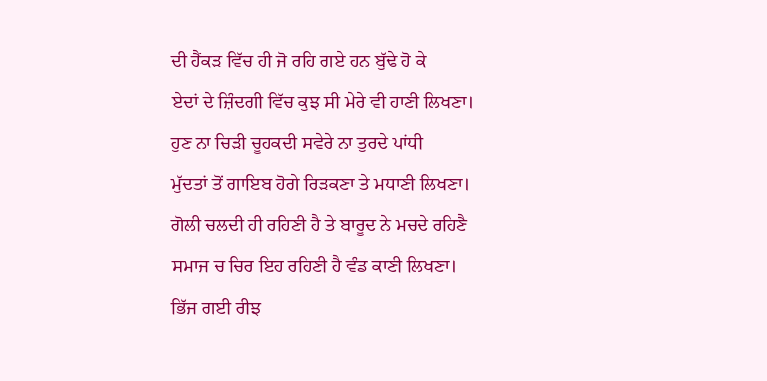ਦੀ ਹੈਂਕੜ ਵਿੱਚ ਹੀ ਜੋ ਰਹਿ ਗਏ ਹਨ ਬੁੱਢੇ ਹੋ ਕੇ
ਏਦਾਂ ਦੇ ਜ਼ਿੰਦਗੀ ਵਿੱਚ ਕੁਝ ਸੀ ਮੇਰੇ ਵੀ ਹਾਣੀ ਲਿਖਣਾ।
ਹੁਣ ਨਾ ਚਿੜੀ ਚੂਹਕਦੀ ਸਵੇਰੇ ਨਾ ਤੁਰਦੇ ਪਾਂਧੀ
ਮੁੱਦਤਾਂ ਤੋਂ ਗਾਇਬ ਹੋਗੇ ਰਿੜਕਣਾ ਤੇ ਮਧਾਣੀ ਲਿਖਣਾ।
ਗੋਲੀ ਚਲਦੀ ਹੀ ਰਹਿਣੀ ਹੈ ਤੇ ਬਾਰੂਦ ਨੇ ਮਚਦੇ ਰਹਿਣੈ
ਸਮਾਜ ਚ ਚਿਰ ਇਹ ਰਹਿਣੀ ਹੈ ਵੰਡ ਕਾਣੀ ਲਿਖਣਾ।
ਭਿੱਜ ਗਈ ਰੀਝ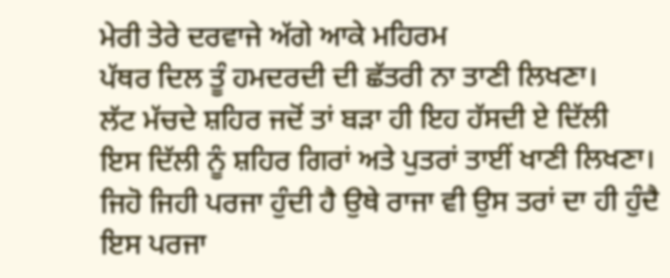ਮੇਰੀ ਤੇਰੇ ਦਰਵਾਜੇ ਅੱਗੇ ਆਕੇ ਮਹਿਰਮ
ਪੱਥਰ ਦਿਲ ਤੂੰ ਹਮਦਰਦੀ ਦੀ ਛੱਤਰੀ ਨਾ ਤਾਣੀ ਲਿਖਣਾ।
ਲੱਟ ਮੱਚਦੇ ਸ਼ਹਿਰ ਜਦੋਂ ਤਾਂ ਬੜਾ ਹੀ ਇਹ ਹੱਸਦੀ ਏ ਦਿੱਲੀ
ਇਸ ਦਿੱਲੀ ਨੂੰ ਸ਼ਹਿਰ ਗਿਰਾਂ ਅਤੇ ਪੁਤਰਾਂ ਤਾਈਂ ਖਾਣੀ ਲਿਖਣਾ।
ਜਿਹੋ ਜਿਹੀ ਪਰਜਾ ਹੁੰਦੀ ਹੈ ਉਥੇ ਰਾਜਾ ਵੀ ਉਸ ਤਰਾਂ ਦਾ ਹੀ ਹੁੰਦੈ
ਇਸ ਪਰਜਾ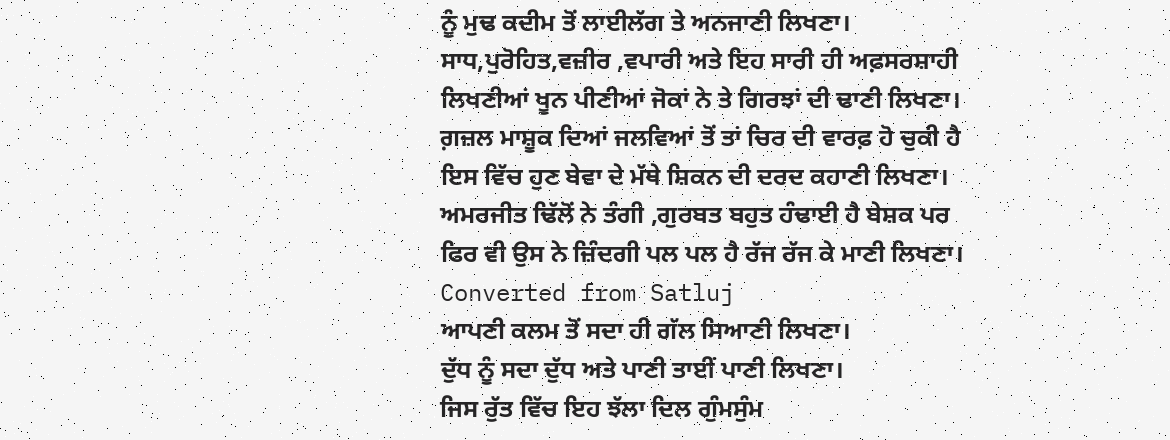ਨੂੰ ਮੁਢ ਕਦੀਮ ਤੋਂ ਲਾਈਲੱਗ ਤੇ ਅਨਜਾਣੀ ਲਿਖਣਾ।
ਸਾਧ,ਪੁਰੋਹਿਤ,ਵਜ਼ੀਰ ,ਵਪਾਰੀ ਅਤੇ ਇਹ ਸਾਰੀ ਹੀ ਅਫ਼ਸਰਸ਼ਾਹੀ
ਲਿਖਣੀਆਂ ਖੂਨ ਪੀਣੀਆਂ ਜੋਕਾਂ ਨੇ ਤੇ ਗਿਰਝਾਂ ਦੀ ਢਾਣੀ ਲਿਖਣਾ।
ਗ਼ਜ਼ਲ ਮਾਸ਼ੂਕ ਦਿਆਂ ਜਲਵਿਆਂ ਤੋਂ ਤਾਂ ਚਿਰ ਦੀ ਵਾਰਫ਼ ਹੋ ਚੁਕੀ ਹੈ
ਇਸ ਵਿੱਚ ਹੁਣ ਬੇਵਾ ਦੇ ਮੱਥੇ ਸ਼ਿਕਨ ਦੀ ਦਰਦ ਕਹਾਣੀ ਲਿਖਣਾ।
ਅਮਰਜੀਤ ਢਿੱਲੋਂ ਨੇ ਤੰਗੀ ,ਗੁਰਬਤ ਬਹੁਤ ਹੰਢਾਈ ਹੈ ਬੇਸ਼ਕ ਪਰ
ਫਿਰ ਵੀ ਉਸ ਨੇ ਜ਼ਿੰਦਗੀ ਪਲ ਪਲ ਹੈ ਰੱਜ ਰੱਜ ਕੇ ਮਾਣੀ ਲਿਖਣਾ।
Converted from Satluj
ਆਪਣੀ ਕਲਮ ਤੋਂ ਸਦਾ ਹੀ ਗੱਲ ਸਿਆਣੀ ਲਿਖਣਾ।
ਦੁੱਧ ਨੂੰ ਸਦਾ ਦੁੱਧ ਅਤੇ ਪਾਣੀ ਤਾਈਂ ਪਾਣੀ ਲਿਖਣਾ।
ਜਿਸ ਰੁੱਤ ਵਿੱਚ ਇਹ ਝੱਲਾ ਦਿਲ ਗੁੰਮਸੁੰਮ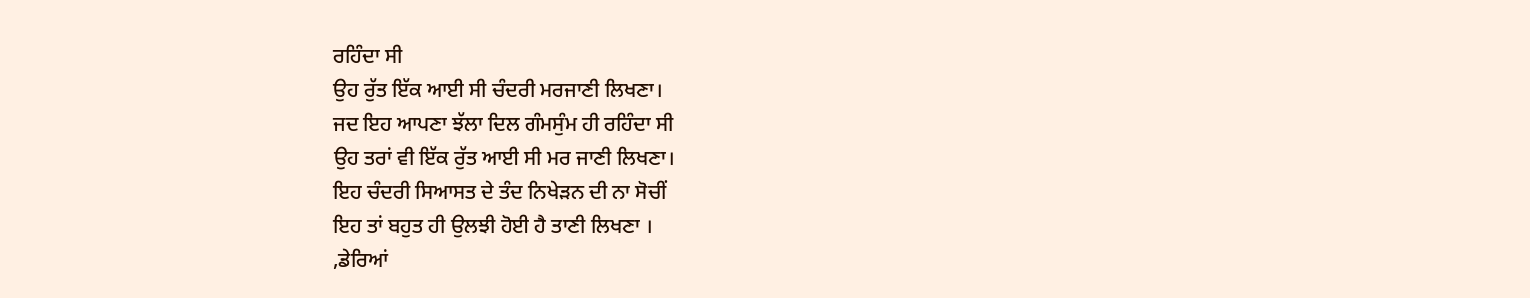ਰਹਿੰਦਾ ਸੀ
ਉਹ ਰੁੱਤ ਇੱਕ ਆਈ ਸੀ ਚੰਦਰੀ ਮਰਜਾਣੀ ਲਿਖਣਾ।
ਜਦ ਇਹ ਆਪਣਾ ਝੱਲਾ ਦਿਲ ਗੰਮਸੁੰਮ ਹੀ ਰਹਿੰਦਾ ਸੀ
ਉਹ ਤਰਾਂ ਵੀ ਇੱਕ ਰੁੱਤ ਆਈ ਸੀ ਮਰ ਜਾਣੀ ਲਿਖਣਾ।
ਇਹ ਚੰਦਰੀ ਸਿਆਸਤ ਦੇ ਤੰਦ ਨਿਖੇੜਨ ਦੀ ਨਾ ਸੋਚੀਂ
ਇਹ ਤਾਂ ਬਹੁਤ ਹੀ ਉਲਝੀ ਹੋਈ ਹੈ ਤਾਣੀ ਲਿਖਣਾ ।
,ਡੇਰਿਆਂ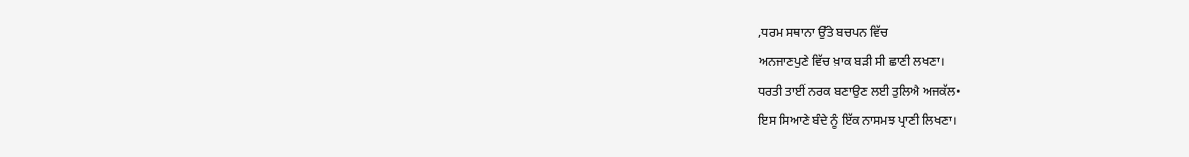,ਧਰਮ ਸਥਾਨਾ ਉੱਤੇ ਬਚਪਨ ਵਿੱਚ
ਅਨਜਾਣਪੁਣੇ ਵਿੱਚ ਖ਼ਾਕ ਬੜੀ ਸੀ ਛਾਣੀ ਲਖਣਾ।
ਧਰਤੀ ਤਾਈਂ ਨਰਕ ਬਣਾਉਣ ਲਈ ਤੁਲਿਐ ਅਜਕੱਲ•
ਇਸ ਸਿਆਣੇ ਬੰਦੇ ਨੂੰ ਇੱਕ ਨਾਸਮਝ ਪ੍ਰਾਣੀ ਲਿਖਣਾ।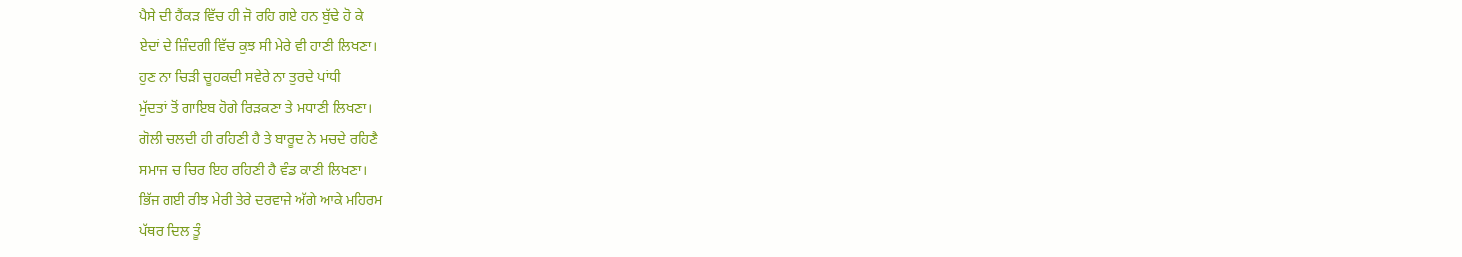ਪੈਸੇ ਦੀ ਹੈਂਕੜ ਵਿੱਚ ਹੀ ਜੋ ਰਹਿ ਗਏ ਹਨ ਬੁੱਢੇ ਹੋ ਕੇ
ਏਦਾਂ ਦੇ ਜ਼ਿੰਦਗੀ ਵਿੱਚ ਕੁਝ ਸੀ ਮੇਰੇ ਵੀ ਹਾਣੀ ਲਿਖਣਾ।
ਹੁਣ ਨਾ ਚਿੜੀ ਚੂਹਕਦੀ ਸਵੇਰੇ ਨਾ ਤੁਰਦੇ ਪਾਂਧੀ
ਮੁੱਦਤਾਂ ਤੋਂ ਗਾਇਬ ਹੋਗੇ ਰਿੜਕਣਾ ਤੇ ਮਧਾਣੀ ਲਿਖਣਾ।
ਗੋਲੀ ਚਲਦੀ ਹੀ ਰਹਿਣੀ ਹੈ ਤੇ ਬਾਰੂਦ ਨੇ ਮਚਦੇ ਰਹਿਣੈ
ਸਮਾਜ ਚ ਚਿਰ ਇਹ ਰਹਿਣੀ ਹੈ ਵੰਡ ਕਾਣੀ ਲਿਖਣਾ।
ਭਿੱਜ ਗਈ ਰੀਝ ਮੇਰੀ ਤੇਰੇ ਦਰਵਾਜੇ ਅੱਗੇ ਆਕੇ ਮਹਿਰਮ
ਪੱਥਰ ਦਿਲ ਤੂੰ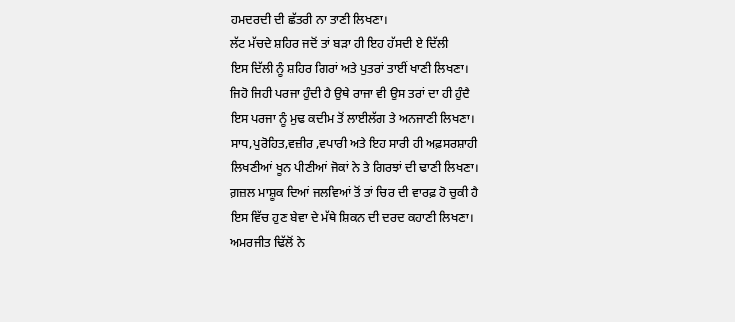ਹਮਦਰਦੀ ਦੀ ਛੱਤਰੀ ਨਾ ਤਾਣੀ ਲਿਖਣਾ।
ਲੱਟ ਮੱਚਦੇ ਸ਼ਹਿਰ ਜਦੋਂ ਤਾਂ ਬੜਾ ਹੀ ਇਹ ਹੱਸਦੀ ਏ ਦਿੱਲੀ
ਇਸ ਦਿੱਲੀ ਨੂੰ ਸ਼ਹਿਰ ਗਿਰਾਂ ਅਤੇ ਪੁਤਰਾਂ ਤਾਈਂ ਖਾਣੀ ਲਿਖਣਾ।
ਜਿਹੋ ਜਿਹੀ ਪਰਜਾ ਹੁੰਦੀ ਹੈ ਉਥੇ ਰਾਜਾ ਵੀ ਉਸ ਤਰਾਂ ਦਾ ਹੀ ਹੁੰਦੈ
ਇਸ ਪਰਜਾ ਨੂੰ ਮੁਢ ਕਦੀਮ ਤੋਂ ਲਾਈਲੱਗ ਤੇ ਅਨਜਾਣੀ ਲਿਖਣਾ।
ਸਾਧ,ਪੁਰੋਹਿਤ,ਵਜ਼ੀਰ ,ਵਪਾਰੀ ਅਤੇ ਇਹ ਸਾਰੀ ਹੀ ਅਫ਼ਸਰਸ਼ਾਹੀ
ਲਿਖਣੀਆਂ ਖੂਨ ਪੀਣੀਆਂ ਜੋਕਾਂ ਨੇ ਤੇ ਗਿਰਝਾਂ ਦੀ ਢਾਣੀ ਲਿਖਣਾ।
ਗ਼ਜ਼ਲ ਮਾਸ਼ੂਕ ਦਿਆਂ ਜਲਵਿਆਂ ਤੋਂ ਤਾਂ ਚਿਰ ਦੀ ਵਾਰਫ਼ ਹੋ ਚੁਕੀ ਹੈ
ਇਸ ਵਿੱਚ ਹੁਣ ਬੇਵਾ ਦੇ ਮੱਥੇ ਸ਼ਿਕਨ ਦੀ ਦਰਦ ਕਹਾਣੀ ਲਿਖਣਾ।
ਅਮਰਜੀਤ ਢਿੱਲੋਂ ਨੇ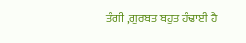ਤੰਗੀ ,ਗੁਰਬਤ ਬਹੁਤ ਹੰਢਾਈ ਹੈ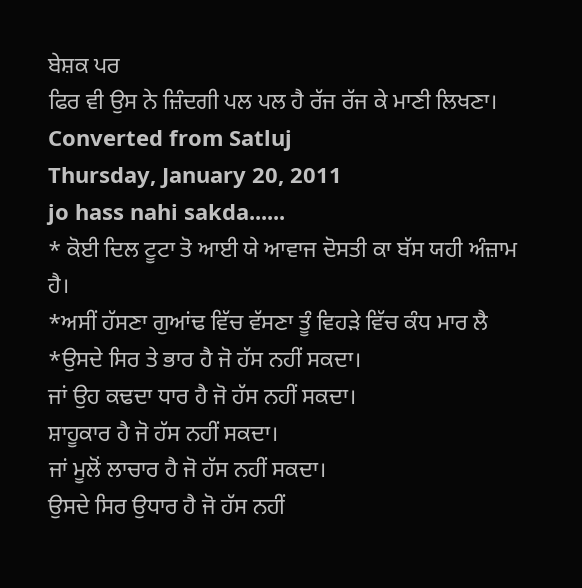ਬੇਸ਼ਕ ਪਰ
ਫਿਰ ਵੀ ਉਸ ਨੇ ਜ਼ਿੰਦਗੀ ਪਲ ਪਲ ਹੈ ਰੱਜ ਰੱਜ ਕੇ ਮਾਣੀ ਲਿਖਣਾ।
Converted from Satluj
Thursday, January 20, 2011
jo hass nahi sakda......
* ਕੋਈ ਦਿਲ ਟੂਟਾ ਤੋ ਆਈ ਯੇ ਆਵਾਜ ਦੋਸਤੀ ਕਾ ਬੱਸ ਯਹੀ ਅੰਜ਼ਾਮ ਹੈ।
*ਅਸੀਂ ਹੱਸਣਾ ਗੁਆਂਢ ਵਿੱਚ ਵੱਸਣਾ ਤੂੰ ਵਿਹੜੇ ਵਿੱਚ ਕੰਧ ਮਾਰ ਲੈ
*ਉਸਦੇ ਸਿਰ ਤੇ ਭਾਰ ਹੈ ਜੋ ਹੱਸ ਨਹੀਂ ਸਕਦਾ।
ਜਾਂ ਉਹ ਕਢਦਾ ਧਾਰ ਹੈ ਜੋ ਹੱਸ ਨਹੀਂ ਸਕਦਾ।
ਸ਼ਾਹੂਕਾਰ ਹੈ ਜੋ ਹੱਸ ਨਹੀਂ ਸਕਦਾ।
ਜਾਂ ਮੂਲੋਂ ਲਾਚਾਰ ਹੈ ਜੋ ਹੱਸ ਨਹੀਂ ਸਕਦਾ।
ਉਸਦੇ ਸਿਰ ਉਧਾਰ ਹੈ ਜੋ ਹੱਸ ਨਹੀਂ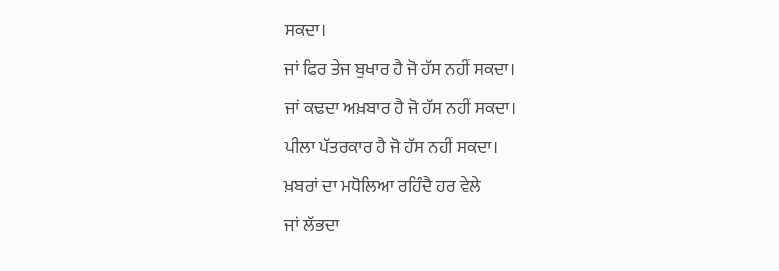ਸਕਦਾ।
ਜਾਂ ਫਿਰ ਤੇਜ ਬੁਖਾਰ ਹੈ ਜੋ ਹੱਸ ਨਹੀਂ ਸਕਦਾ।
ਜਾਂ ਕਢਦਾ ਅਖ਼ਬਾਰ ਹੈ ਜੋ ਹੱਸ ਨਹੀਂ ਸਕਦਾ।
ਪੀਲਾ ਪੱਤਰਕਾਰ ਹੈ ਜੋ ਹੱਸ ਨਹੀਂ ਸਕਦਾ।
ਖ਼ਬਰਾਂ ਦਾ ਮਧੋਲਿਆ ਰਹਿੰਦੈ ਹਰ ਵੇਲੇ
ਜਾਂ ਲੱਭਦਾ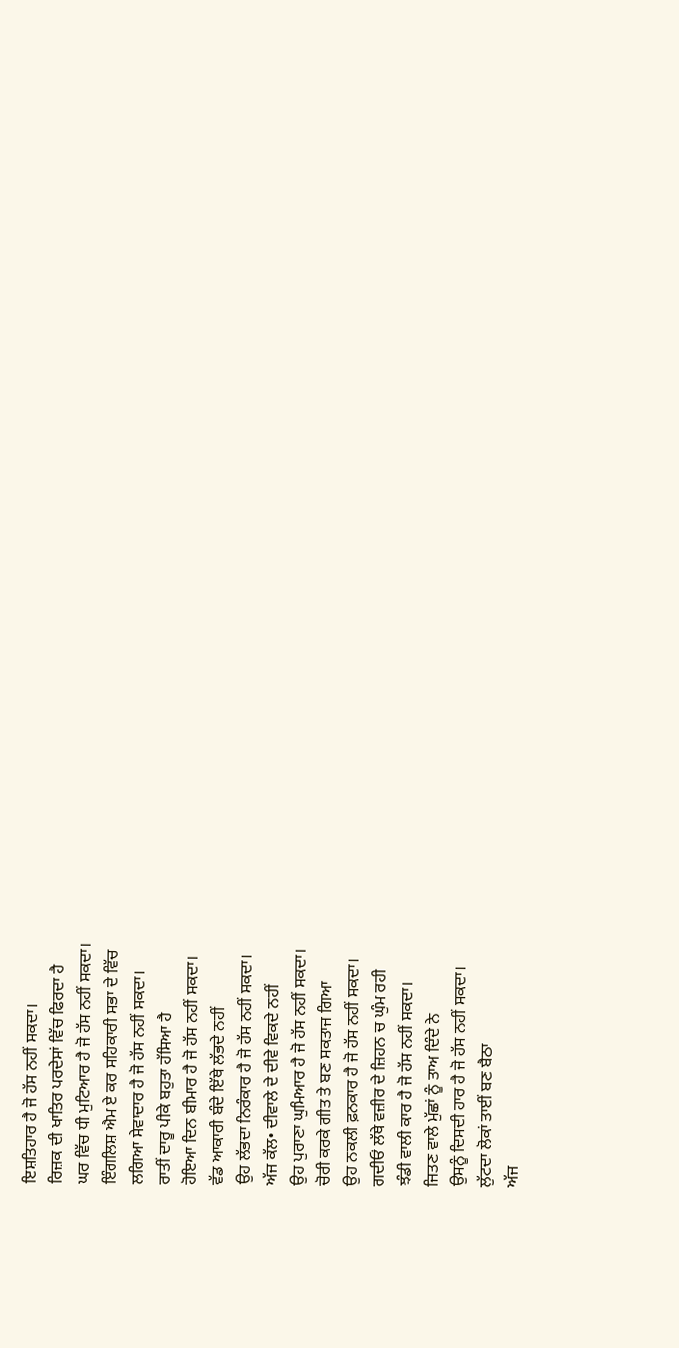ਇਸ਼ਤਿਹਾਰ ਹੈ ਜੋ ਹੱਸ ਨਹੀਂ ਸਕਦਾ।
ਰਿਜ਼ਕ ਦੀ ਖਾਤਿਰ ਪਰਦੇਸਾਂ ਵਿੱਚ ਫਿਰਦਾ ਹੈ
ਘਰ ਵਿੱਚ ਧੀ ਮੁਟਿਆਰ ਹੈ ਜੋ ਹੱਸ ਨਹੀਂ ਸਕਦਾ।
ਇੰਗਲਿਸ਼ ਐਮ ਏ ਕਰ ਸਹਿਕਾਰੀ ਸਭਾ ਦੇ ਵਿੱਚ
ਲਗਿਆ ਸੇਵਾਦਾਰ ਹੈ ਜੋ ਹੱਸ ਨਹੀਂ ਸਕਦਾ।
ਰਾਤੀਂ ਦਾਰੂ ਪੀਕੇ ਬਹੁਤਾ ਹੱਸਿਆ ਹੈ
ਹੋਇਆ ਦਿਨ ਬੀਮਾਰ ਹੈ ਜੋ ਹੱਸ ਨਹੀਂ ਸਕਦਾ।
ਵੱਡ ਆਕਾਰੀ ਬੰਦੇ ਇੱਥੇ ਲੱਭਦੇ ਨਹੀਂ
ਉਹ ਲੱਭਦਾ ਨਿਰੰਕਾਰ ਹੈ ਜੋ ਹੱਸ ਨਹੀਂ ਸਕਦਾ।
ਅੱਜ ਕੱਲ• ਦੀਵਾਲੇ ਦੇ ਦੀਵੇ ਵਿਕਦੇ ਨਹੀਂ
ਉਹ ਪੁਰਾਣਾ ਘੁਮਿਆਰ ਹੈ ਜੋ ਹੱਸ ਨਹੀਂ ਸਕਦਾ।
ਚੋਰੀ ਕਰਕੇ ਗੀਤ ਤੇ ਬਣ ਸਕਤਾਜ ਗਿਆ
ਉਹ ਨਕਲੀ ਫ਼ਨਕਾਰ ਹੈ ਜੋ ਹੱਸ ਨਹੀਂ ਸਕਦਾ।
ਗਦੀਓਂ ਲੱਥੇ ਵਜ਼ੀਰ ਦੇ ਜ਼ਿਹਨ ਚ ਘੁੰਮ ਰਹੀ
ਝੰਡੀ ਵਾਲੀ ਕਾਰ ਹੈ ਜੋ ਹੱਸ ਨਹੀਂ ਸਕਦਾ।
ਜਿਤਣ ਵਾਲੇ ਮੁੱਛਾਂ ਨੂੰ ਤਾਅ ਦਿੰਦੇ ਨੇ
ਉਸਨੂੰ ਦਿਸਦੀ ਹਾਰ ਹੈ ਜੋ ਹੱਸ ਨਹੀਂ ਸਕਦਾ।
ਲੁੱਟਦਾ ਲੋਕਾਂ ਤਾਈਂ ਬਣ ਬੈਠਾ
ਅੱਜ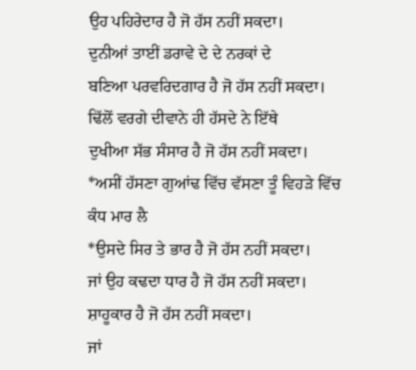ਉਹ ਪਹਿਰੇਦਾਰ ਹੈ ਜੋ ਹੱਸ ਨਹੀਂ ਸਕਦਾ।
ਦੁਨੀਆਂ ਤਾਈਂ ਡਰਾਵੇ ਦੇ ਦੇ ਨਰਕਾਂ ਦੇ
ਬਣਿਆ ਪਰਵਰਿਦਗਾਰ ਹੈ ਜੋ ਹੱਸ ਨਹੀਂ ਸਕਦਾ।
ਢਿੱਲੋਂ ਵਰਗੇ ਦੀਵਾਨੇ ਹੀ ਹੱਸਦੇ ਨੇ ਇੱਥੇ
ਦੁਖੀਆ ਸੱਭ ਸੰਸਾਰ ਹੈ ਜੋ ਹੱਸ ਨਹੀਂ ਸਕਦਾ।
*ਅਸੀਂ ਹੱਸਣਾ ਗੁਆਂਢ ਵਿੱਚ ਵੱਸਣਾ ਤੂੰ ਵਿਹੜੇ ਵਿੱਚ ਕੰਧ ਮਾਰ ਲੈ
*ਉਸਦੇ ਸਿਰ ਤੇ ਭਾਰ ਹੈ ਜੋ ਹੱਸ ਨਹੀਂ ਸਕਦਾ।
ਜਾਂ ਉਹ ਕਢਦਾ ਧਾਰ ਹੈ ਜੋ ਹੱਸ ਨਹੀਂ ਸਕਦਾ।
ਸ਼ਾਹੂਕਾਰ ਹੈ ਜੋ ਹੱਸ ਨਹੀਂ ਸਕਦਾ।
ਜਾਂ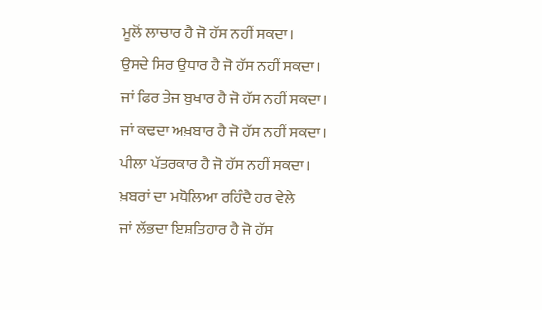ਮੂਲੋਂ ਲਾਚਾਰ ਹੈ ਜੋ ਹੱਸ ਨਹੀਂ ਸਕਦਾ।
ਉਸਦੇ ਸਿਰ ਉਧਾਰ ਹੈ ਜੋ ਹੱਸ ਨਹੀਂ ਸਕਦਾ।
ਜਾਂ ਫਿਰ ਤੇਜ ਬੁਖਾਰ ਹੈ ਜੋ ਹੱਸ ਨਹੀਂ ਸਕਦਾ।
ਜਾਂ ਕਢਦਾ ਅਖ਼ਬਾਰ ਹੈ ਜੋ ਹੱਸ ਨਹੀਂ ਸਕਦਾ।
ਪੀਲਾ ਪੱਤਰਕਾਰ ਹੈ ਜੋ ਹੱਸ ਨਹੀਂ ਸਕਦਾ।
ਖ਼ਬਰਾਂ ਦਾ ਮਧੋਲਿਆ ਰਹਿੰਦੈ ਹਰ ਵੇਲੇ
ਜਾਂ ਲੱਭਦਾ ਇਸ਼ਤਿਹਾਰ ਹੈ ਜੋ ਹੱਸ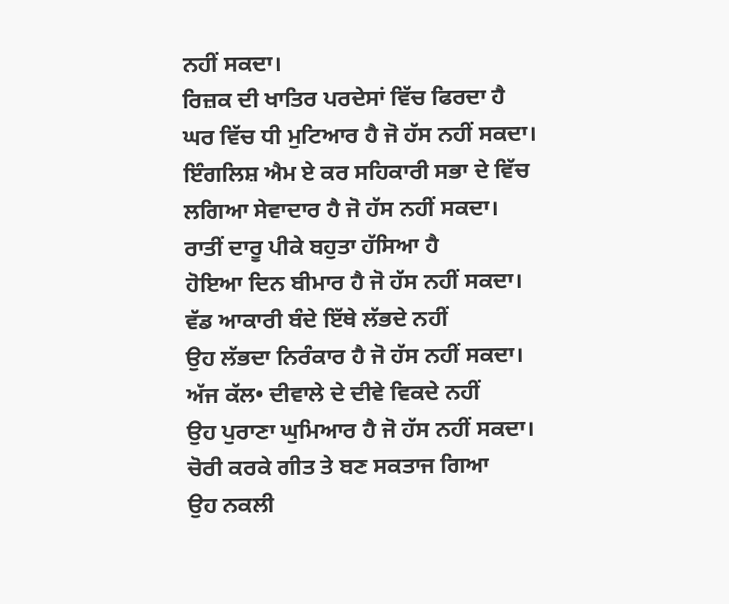ਨਹੀਂ ਸਕਦਾ।
ਰਿਜ਼ਕ ਦੀ ਖਾਤਿਰ ਪਰਦੇਸਾਂ ਵਿੱਚ ਫਿਰਦਾ ਹੈ
ਘਰ ਵਿੱਚ ਧੀ ਮੁਟਿਆਰ ਹੈ ਜੋ ਹੱਸ ਨਹੀਂ ਸਕਦਾ।
ਇੰਗਲਿਸ਼ ਐਮ ਏ ਕਰ ਸਹਿਕਾਰੀ ਸਭਾ ਦੇ ਵਿੱਚ
ਲਗਿਆ ਸੇਵਾਦਾਰ ਹੈ ਜੋ ਹੱਸ ਨਹੀਂ ਸਕਦਾ।
ਰਾਤੀਂ ਦਾਰੂ ਪੀਕੇ ਬਹੁਤਾ ਹੱਸਿਆ ਹੈ
ਹੋਇਆ ਦਿਨ ਬੀਮਾਰ ਹੈ ਜੋ ਹੱਸ ਨਹੀਂ ਸਕਦਾ।
ਵੱਡ ਆਕਾਰੀ ਬੰਦੇ ਇੱਥੇ ਲੱਭਦੇ ਨਹੀਂ
ਉਹ ਲੱਭਦਾ ਨਿਰੰਕਾਰ ਹੈ ਜੋ ਹੱਸ ਨਹੀਂ ਸਕਦਾ।
ਅੱਜ ਕੱਲ• ਦੀਵਾਲੇ ਦੇ ਦੀਵੇ ਵਿਕਦੇ ਨਹੀਂ
ਉਹ ਪੁਰਾਣਾ ਘੁਮਿਆਰ ਹੈ ਜੋ ਹੱਸ ਨਹੀਂ ਸਕਦਾ।
ਚੋਰੀ ਕਰਕੇ ਗੀਤ ਤੇ ਬਣ ਸਕਤਾਜ ਗਿਆ
ਉਹ ਨਕਲੀ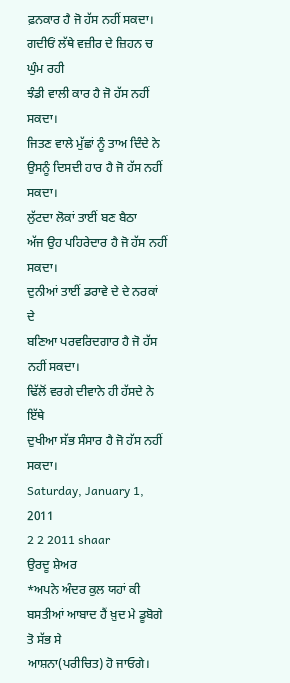ਫ਼ਨਕਾਰ ਹੈ ਜੋ ਹੱਸ ਨਹੀਂ ਸਕਦਾ।
ਗਦੀਓਂ ਲੱਥੇ ਵਜ਼ੀਰ ਦੇ ਜ਼ਿਹਨ ਚ ਘੁੰਮ ਰਹੀ
ਝੰਡੀ ਵਾਲੀ ਕਾਰ ਹੈ ਜੋ ਹੱਸ ਨਹੀਂ ਸਕਦਾ।
ਜਿਤਣ ਵਾਲੇ ਮੁੱਛਾਂ ਨੂੰ ਤਾਅ ਦਿੰਦੇ ਨੇ
ਉਸਨੂੰ ਦਿਸਦੀ ਹਾਰ ਹੈ ਜੋ ਹੱਸ ਨਹੀਂ ਸਕਦਾ।
ਲੁੱਟਦਾ ਲੋਕਾਂ ਤਾਈਂ ਬਣ ਬੈਠਾ
ਅੱਜ ਉਹ ਪਹਿਰੇਦਾਰ ਹੈ ਜੋ ਹੱਸ ਨਹੀਂ ਸਕਦਾ।
ਦੁਨੀਆਂ ਤਾਈਂ ਡਰਾਵੇ ਦੇ ਦੇ ਨਰਕਾਂ ਦੇ
ਬਣਿਆ ਪਰਵਰਿਦਗਾਰ ਹੈ ਜੋ ਹੱਸ ਨਹੀਂ ਸਕਦਾ।
ਢਿੱਲੋਂ ਵਰਗੇ ਦੀਵਾਨੇ ਹੀ ਹੱਸਦੇ ਨੇ ਇੱਥੇ
ਦੁਖੀਆ ਸੱਭ ਸੰਸਾਰ ਹੈ ਜੋ ਹੱਸ ਨਹੀਂ ਸਕਦਾ।
Saturday, January 1, 2011
2 2 2011 shaar
ਉਰਦੂ ਸ਼ੇਅਰ
*ਅਪਨੇ ਅੰਦਰ ਕੁਲ ਯਹਾਂ ਕੀ ਬਸਤੀਆਂ ਆਬਾਦ ਹੈਂ ਖ਼ੁਦ ਮੇ ਡੂਬੋਗੇ ਤੋ ਸੱਭ ਸੇ
ਆਸ਼ਨਾ(ਪਰੀਚਿਤ) ਹੋ ਜਾਓਗੇ।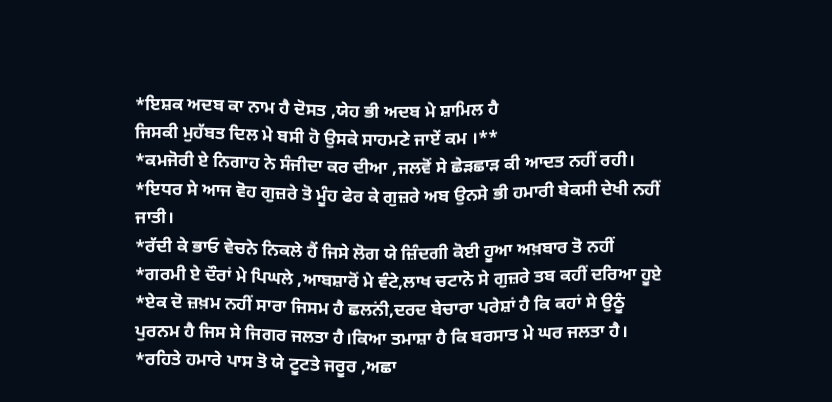*ਇਸ਼ਕ ਅਦਬ ਕਾ ਨਾਮ ਹੈ ਦੋਸਤ ,ਯੇਹ ਭੀ ਅਦਬ ਮੇ ਸ਼ਾਮਿਲ ਹੈ
ਜਿਸਕੀ ਮੁਹੱਬਤ ਦਿਲ ਮੇ ਬਸੀ ਹੋ ਉਸਕੇ ਸਾਹਮਣੇ ਜਾਏਂ ਕਮ ।**
*ਕਮਜੋਰੀ ਏ ਨਿਗਾਹ ਨੇ ਸੰਜੀਦਾ ਕਰ ਦੀਆ ,ਜਲਵੋਂ ਸੇ ਛੇੜਛਾੜ ਕੀ ਆਦਤ ਨਹੀਂ ਰਹੀ।
*ਇਧਰ ਸੇ ਆਜ ਵੋਹ ਗੁਜ਼ਰੇ ਤੋ ਮੂੰਹ ਫੇਰ ਕੇ ਗੁਜ਼ਰੇ ਅਬ ਉਨਸੇ ਭੀ ਹਮਾਰੀ ਬੇਕਸੀ ਦੇਖੀ ਨਹੀਂ ਜਾਤੀ।
*ਰੱਦੀ ਕੇ ਭਾਓ ਵੇਚਨੇ ਨਿਕਲੇ ਹੈਂ ਜਿਸੇ ਲੋਗ ਯੇ ਜ਼ਿੰਦਗੀ ਕੋਈ ਹੂਆ ਅਖ਼ਬਾਰ ਤੋ ਨਹੀਂ
*ਗਰਮੀ ਏ ਦੌਰਾਂ ਮੇ ਪਿਘਲੇ ,ਆਬਸ਼ਾਰੋਂ ਮੇ ਵੰਟੇ,ਲਾਖ ਚਟਾਨੋ ਸੇ ਗੁਜ਼ਰੇ ਤਬ ਕਹੀਂ ਦਰਿਆ ਹੂਏ
*ਏਕ ਦੋ ਜ਼ਖ਼ਮ ਨਹੀਂ ਸਾਰਾ ਜਿਸਮ ਹੈ ਛਲਨਂੀ,ਦਰਦ ਬੇਚਾਰਾ ਪਰੇਸ਼ਾਂ ਹੈ ਕਿ ਕਹਾਂ ਸੇ ਉਠੂੰ
ਪੁਰਨਮ ਹੈ ਜਿਸ ਸੇ ਜਿਗਰ ਜਲਤਾ ਹੈ।ਕਿਆ ਤਮਾਸ਼ਾ ਹੈ ਕਿ ਬਰਸਾਤ ਮੇ ਘਰ ਜਲਤਾ ਹੈ।
*ਰਹਿਤੇ ਹਮਾਰੇ ਪਾਸ ਤੋ ਯੇ ਟੂਟਤੇ ਜਰੂਰ ,ਅਛਾ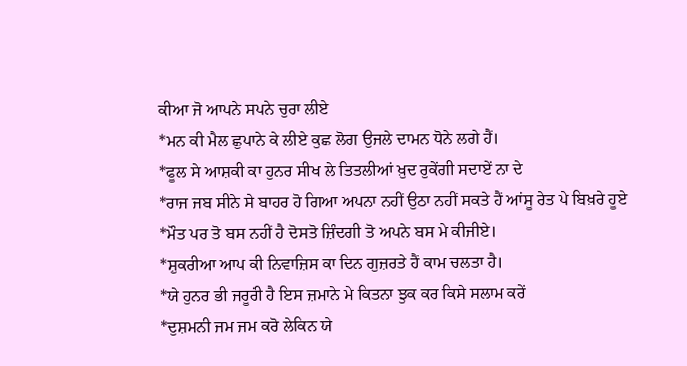ਕੀਆ ਜੋ ਆਪਨੇ ਸਪਨੇ ਚੁਰਾ ਲੀਏ
*ਮਨ ਕੀ ਮੈਲ ਛੁਪਾਨੇ ਕੇ ਲੀਏ ਕੁਛ ਲੋਗ ਉਜਲੇ ਦਾਮਨ ਧੋਨੇ ਲਗੇ ਹੈਂ।
*ਫੂਲ ਸੇ ਆਸ਼ਕੀ ਕਾ ਹੁਨਰ ਸੀਖ ਲੇ ਤਿਤਲੀਆਂ ਖ਼ੁਦ ਰੁਕੇਂਗੀ ਸਦਾਏਂ ਨਾ ਦੇ
*ਰਾਜ ਜਬ ਸੀਨੇ ਸੇ ਬਾਹਰ ਹੋ ਗਿਆ ਅਪਨਾ ਨਹੀਂ ਉਠਾ ਨਹੀਂ ਸਕਤੇ ਹੈਂ ਆਂਸੂ ਰੇਤ ਪੇ ਬਿਖ਼ਰੇ ਹੂਏ
*ਮੌਤ ਪਰ ਤੋ ਬਸ ਨਹੀਂ ਹੈ ਦੋਸਤੋ ਜ਼ਿੰਦਗੀ ਤੋ ਅਪਨੇ ਬਸ ਮੇ ਕੀਜੀਏ।
*ਸ਼ੁਕਰੀਆ ਆਪ ਕੀ ਨਿਵਾਜ਼ਿਸ ਕਾ ਦਿਨ ਗੁਜ਼ਰਤੇ ਹੈਂ ਕਾਮ ਚਲਤਾ ਹੈ।
*ਯੇ ਹੁਨਰ ਭੀ ਜਰੂਰਂੀ ਹੈ ਇਸ ਜ਼ਮਾਨੇ ਮੇ ਕਿਤਨਾ ਝੁਕ ਕਰ ਕਿਸੇ ਸਲਾਮ ਕਰੇਂ
*ਦੁਸ਼ਮਨੀ ਜਮ ਜਮ ਕਰੋ ਲੇਕਿਨ ਯੇ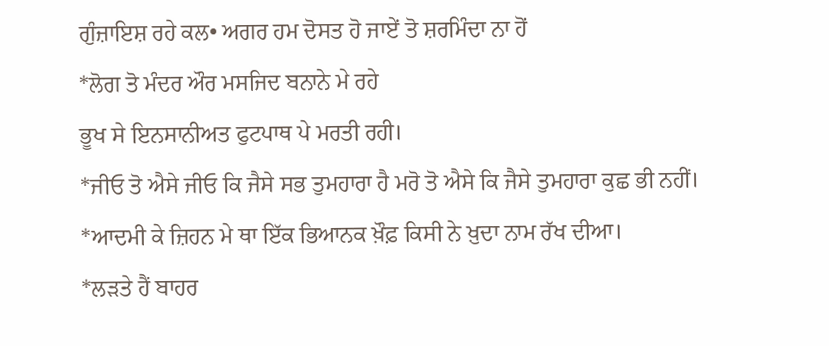ਗੁੰਜ਼ਾਇਸ਼ ਰਹੇ ਕਲ• ਅਗਰ ਹਮ ਦੋਸਤ ਹੋ ਜਾਏਂ ਤੋ ਸ਼ਰਮਿੰਦਾ ਨਾ ਹੋਂ
*ਲੋਗ ਤੋ ਮੰਦਰ ਔਰ ਮਸਜਿਦ ਬਨਾਨੇ ਮੇ ਰਹੇ
ਭੂਖ ਸੇ ਇਨਸਾਨੀਅਤ ਫੁਟਪਾਥ ਪੇ ਮਰਤੀ ਰਹੀ।
*ਜੀਓ ਤੋ ਐਸੇ ਜੀਓ ਕਿ ਜੈਸੇ ਸਭ ਤੁਮਹਾਰਾ ਹੈ ਮਰੋ ਤੋ ਐਸੇ ਕਿ ਜੈਸੇ ਤੁਮਹਾਰਾ ਕੁਛ ਭੀ ਨਹੀਂ।
*ਆਦਮੀ ਕੇ ਜ਼ਿਹਨ ਮੇ ਥਾ ਇੱਕ ਭਿਆਨਕ ਖ਼ੌਫ਼ ਕਿਸੀ ਨੇ ਖ਼ੁਦਾ ਨਾਮ ਰੱਖ ਦੀਆ।
*ਲੜਤੇ ਹੈਂ ਬਾਹਰ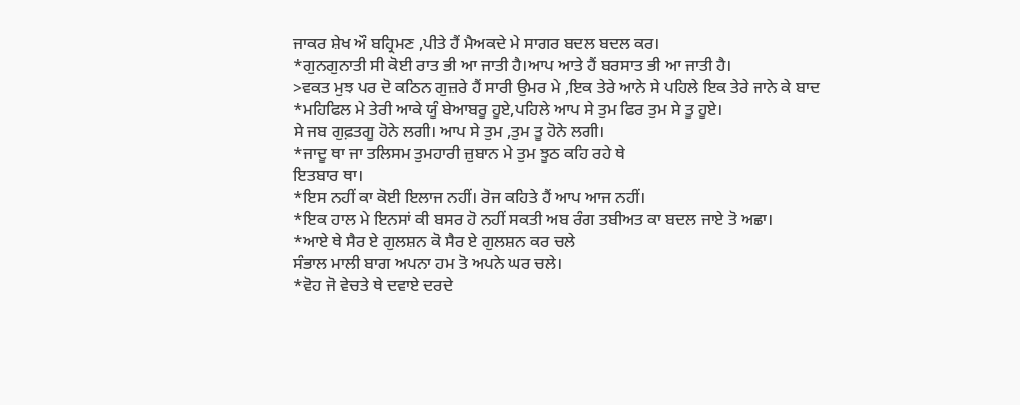ਜਾਕਰ ਸ਼ੇਖ ਔ ਬਹ੍ਰਿਮਣ ,ਪੀਤੇ ਹੈਂ ਮੈਅਕਦੇ ਮੇ ਸਾਗਰ ਬਦਲ ਬਦਲ ਕਰ।
*ਗੁਨਗੁਨਾਤੀ ਸੀ ਕੋਈ ਰਾਤ ਭੀ ਆ ਜਾਤੀ ਹੈ।ਆਪ ਆਤੇ ਹੈਂ ਬਰਸਾਤ ਭੀ ਆ ਜਾਤੀ ਹੈ।
>ਵਕਤ ਮੁਝ ਪਰ ਦੋ ਕਠਿਨ ਗੁਜ਼ਰੇ ਹੈਂ ਸਾਰੀ ਉਮਰ ਮੇ ,ਇਕ ਤੇਰੇ ਆਨੇ ਸੇ ਪਹਿਲੇ ਇਕ ਤੇਰੇ ਜਾਨੇ ਕੇ ਬਾਦ
*ਮਹਿਫਿਲ ਮੇ ਤੇਰੀ ਆਕੇ ਯੂੰ ਬੇਆਬਰੂ ਹੂਏ,ਪਹਿਲੇ ਆਪ ਸੇ ਤੁਮ ਫਿਰ ਤੁਮ ਸੇ ਤੂ ਹੂਏ।
ਸੇ ਜਬ ਗੁਫ਼ਤਗੂ ਹੋਨੇ ਲਗੀ। ਆਪ ਸੇ ਤੁਮ ,ਤੁਮ ਤੂ ਹੋਨੇ ਲਗੀ।
*ਜਾਦੂ ਥਾ ਜਾ ਤਲਿਸਮ ਤੁਮਹਾਰੀ ਜ਼ੁਬਾਨ ਮੇ ਤੁਮ ਝੂਠ ਕਹਿ ਰਹੇ ਥੇ
ਇਤਬਾਰ ਥਾ।
*ਇਸ ਨਹੀਂ ਕਾ ਕੋਈ ਇਲਾਜ ਨਹੀਂ। ਰੋਜ ਕਹਿਤੇ ਹੈਂ ਆਪ ਆਜ ਨਹੀਂ।
*ਇਕ ਹਾਲ ਮੇ ਇਨਸਾਂ ਕੀ ਬਸਰ ਹੋ ਨਹੀਂ ਸਕਤੀ ਅਬ ਰੰਗ ਤਬੀਅਤ ਕਾ ਬਦਲ ਜਾਏ ਤੋ ਅਛਾ।
*ਆਏ ਥੇ ਸੈਰ ਏ ਗੁਲਸ਼ਨ ਕੋ ਸੈਰ ਏ ਗੁਲਸ਼ਨ ਕਰ ਚਲੇ
ਸੰਭਾਲ ਮਾਲੀ ਬਾਗ ਅਪਨਾ ਹਮ ਤੋ ਅਪਨੇ ਘਰ ਚਲੇ।
*ਵੋਹ ਜੋ ਵੇਚਤੇ ਥੇ ਦਵਾਏ ਦਰਦੇ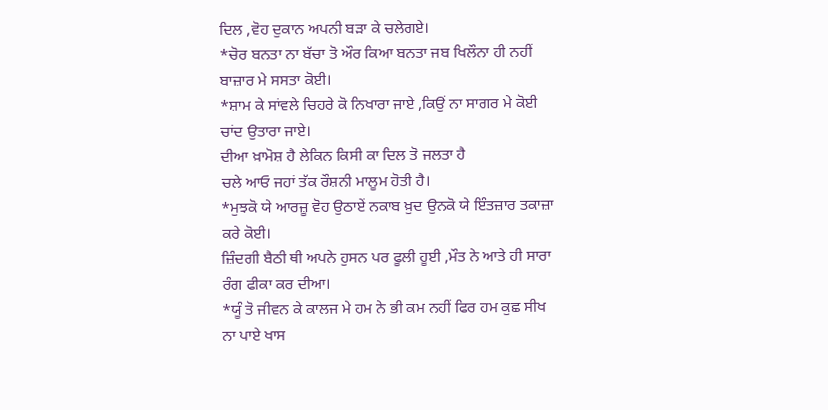ਦਿਲ ,ਵੋਹ ਦੁਕਾਨ ਅਪਨੀ ਬੜਾ ਕੇ ਚਲੇਗਏ।
*ਚੋਰ ਬਨਤਾ ਨਾ ਬੱਚਾ ਤੋ ਔਰ ਕਿਆ ਬਨਤਾ ਜਬ ਖਿਲੌਨਾ ਹੀ ਨਹੀਂ ਬਾਜ਼ਾਰ ਮੇ ਸਸਤਾ ਕੋਈ।
*ਸ਼ਾਮ ਕੇ ਸਾਂਵਲੇ ਚਿਹਰੇ ਕੋ ਨਿਖਾਰਾ ਜਾਏ ,ਕਿਉਂ ਨਾ ਸਾਗਰ ਮੇ ਕੋਈ ਚਾਂਦ ਉਤਾਰਾ ਜਾਏ।
ਦੀਆ ਖ਼ਾਮੋਸ਼ ਹੈ ਲੇਕਿਨ ਕਿਸੀ ਕਾ ਦਿਲ ਤੋ ਜਲਤਾ ਹੈ
ਚਲੇ ਆਓ ਜਹਾਂ ਤੱਕ ਰੌਸ਼ਨੀ ਮਾਲੂਮ ਹੋਤੀ ਹੈ।
*ਮੁਝਕੋ ਯੇ ਆਰਜ਼ੂ ਵੋਹ ਉਠਾਏਂ ਨਕਾਬ ਖ਼ੁਦ ਉਨਕੋ ਯੇ ਇੰਤਜ਼ਾਰ ਤਕਾਜ਼ਾ ਕਰੇ ਕੋਈ।
ਜ਼ਿੰਦਗੀ ਬੈਠੀ ਥੀ ਅਪਨੇ ਹੁਸਨ ਪਰ ਫੂਲੀ ਹੂਈ ,ਮੌਤ ਨੇ ਆਤੇ ਹੀ ਸਾਰਾ ਰੰਗ ਫੀਕਾ ਕਰ ਦੀਆ।
*ਯੂੰ ਤੋ ਜੀਵਨ ਕੇ ਕਾਲਜ ਮੇ ਹਮ ਨੇ ਭੀ ਕਮ ਨਹੀਂ ਫਿਰ ਹਮ ਕੁਛ ਸੀਖ ਨਾ ਪਾਏ ਖਾਸ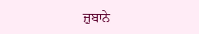ਜ਼ੁਬਾਨੇ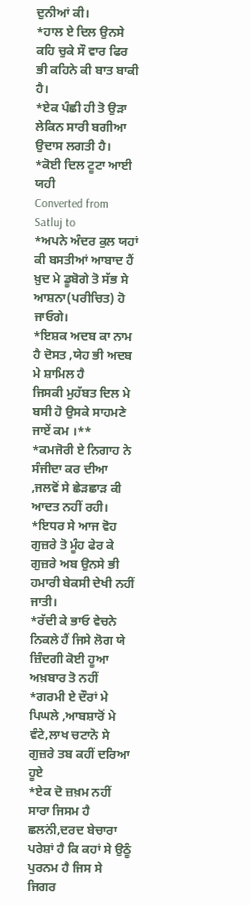ਦੁਨੀਆਂ ਕੀ।
*ਹਾਲ ਏ ਦਿਲ ਉਨਸੇ ਕਹਿ ਚੁਕੇ ਸੌ ਵਾਰ ਫਿਰ ਭੀ ਕਹਿਨੇ ਕੀ ਬਾਤ ਬਾਕੀ ਹੈ।
*ਏਕ ਪੰਛੀ ਹੀ ਤੋ ਉੜਾ ਲੇਕਿਨ ਸਾਰੀ ਬਗੀਆ ਉਦਾਸ ਲਗਤੀ ਹੈ।
*ਕੋਈ ਦਿਲ ਟੂਟਾ ਆਈ ਯਹੀ
Converted from Satluj to
*ਅਪਨੇ ਅੰਦਰ ਕੁਲ ਯਹਾਂ ਕੀ ਬਸਤੀਆਂ ਆਬਾਦ ਹੈਂ ਖ਼ੁਦ ਮੇ ਡੂਬੋਗੇ ਤੋ ਸੱਭ ਸੇ
ਆਸ਼ਨਾ(ਪਰੀਚਿਤ) ਹੋ ਜਾਓਗੇ।
*ਇਸ਼ਕ ਅਦਬ ਕਾ ਨਾਮ ਹੈ ਦੋਸਤ ,ਯੇਹ ਭੀ ਅਦਬ ਮੇ ਸ਼ਾਮਿਲ ਹੈ
ਜਿਸਕੀ ਮੁਹੱਬਤ ਦਿਲ ਮੇ ਬਸੀ ਹੋ ਉਸਕੇ ਸਾਹਮਣੇ ਜਾਏਂ ਕਮ ।**
*ਕਮਜੋਰੀ ਏ ਨਿਗਾਹ ਨੇ ਸੰਜੀਦਾ ਕਰ ਦੀਆ ,ਜਲਵੋਂ ਸੇ ਛੇੜਛਾੜ ਕੀ ਆਦਤ ਨਹੀਂ ਰਹੀ।
*ਇਧਰ ਸੇ ਆਜ ਵੋਹ ਗੁਜ਼ਰੇ ਤੋ ਮੂੰਹ ਫੇਰ ਕੇ ਗੁਜ਼ਰੇ ਅਬ ਉਨਸੇ ਭੀ ਹਮਾਰੀ ਬੇਕਸੀ ਦੇਖੀ ਨਹੀਂ ਜਾਤੀ।
*ਰੱਦੀ ਕੇ ਭਾਓ ਵੇਚਨੇ ਨਿਕਲੇ ਹੈਂ ਜਿਸੇ ਲੋਗ ਯੇ ਜ਼ਿੰਦਗੀ ਕੋਈ ਹੂਆ ਅਖ਼ਬਾਰ ਤੋ ਨਹੀਂ
*ਗਰਮੀ ਏ ਦੌਰਾਂ ਮੇ ਪਿਘਲੇ ,ਆਬਸ਼ਾਰੋਂ ਮੇ ਵੰਟੇ,ਲਾਖ ਚਟਾਨੋ ਸੇ ਗੁਜ਼ਰੇ ਤਬ ਕਹੀਂ ਦਰਿਆ ਹੂਏ
*ਏਕ ਦੋ ਜ਼ਖ਼ਮ ਨਹੀਂ ਸਾਰਾ ਜਿਸਮ ਹੈ ਛਲਨਂੀ,ਦਰਦ ਬੇਚਾਰਾ ਪਰੇਸ਼ਾਂ ਹੈ ਕਿ ਕਹਾਂ ਸੇ ਉਠੂੰ
ਪੁਰਨਮ ਹੈ ਜਿਸ ਸੇ ਜਿਗਰ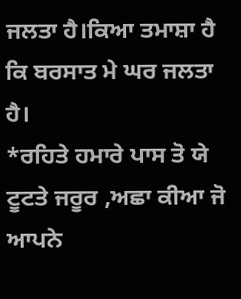ਜਲਤਾ ਹੈ।ਕਿਆ ਤਮਾਸ਼ਾ ਹੈ ਕਿ ਬਰਸਾਤ ਮੇ ਘਰ ਜਲਤਾ ਹੈ।
*ਰਹਿਤੇ ਹਮਾਰੇ ਪਾਸ ਤੋ ਯੇ ਟੂਟਤੇ ਜਰੂਰ ,ਅਛਾ ਕੀਆ ਜੋ ਆਪਨੇ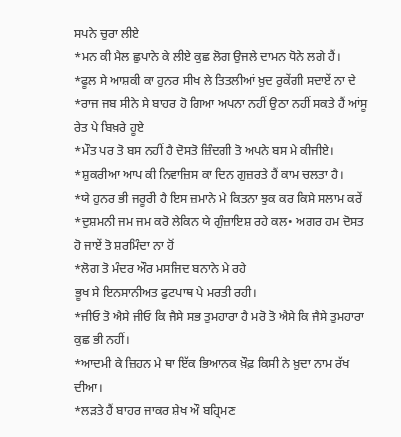ਸਪਨੇ ਚੁਰਾ ਲੀਏ
*ਮਨ ਕੀ ਮੈਲ ਛੁਪਾਨੇ ਕੇ ਲੀਏ ਕੁਛ ਲੋਗ ਉਜਲੇ ਦਾਮਨ ਧੋਨੇ ਲਗੇ ਹੈਂ।
*ਫੂਲ ਸੇ ਆਸ਼ਕੀ ਕਾ ਹੁਨਰ ਸੀਖ ਲੇ ਤਿਤਲੀਆਂ ਖ਼ੁਦ ਰੁਕੇਂਗੀ ਸਦਾਏਂ ਨਾ ਦੇ
*ਰਾਜ ਜਬ ਸੀਨੇ ਸੇ ਬਾਹਰ ਹੋ ਗਿਆ ਅਪਨਾ ਨਹੀਂ ਉਠਾ ਨਹੀਂ ਸਕਤੇ ਹੈਂ ਆਂਸੂ ਰੇਤ ਪੇ ਬਿਖ਼ਰੇ ਹੂਏ
*ਮੌਤ ਪਰ ਤੋ ਬਸ ਨਹੀਂ ਹੈ ਦੋਸਤੋ ਜ਼ਿੰਦਗੀ ਤੋ ਅਪਨੇ ਬਸ ਮੇ ਕੀਜੀਏ।
*ਸ਼ੁਕਰੀਆ ਆਪ ਕੀ ਨਿਵਾਜ਼ਿਸ ਕਾ ਦਿਨ ਗੁਜ਼ਰਤੇ ਹੈਂ ਕਾਮ ਚਲਤਾ ਹੈ।
*ਯੇ ਹੁਨਰ ਭੀ ਜਰੂਰਂੀ ਹੈ ਇਸ ਜ਼ਮਾਨੇ ਮੇ ਕਿਤਨਾ ਝੁਕ ਕਰ ਕਿਸੇ ਸਲਾਮ ਕਰੇਂ
*ਦੁਸ਼ਮਨੀ ਜਮ ਜਮ ਕਰੋ ਲੇਕਿਨ ਯੇ ਗੁੰਜ਼ਾਇਸ਼ ਰਹੇ ਕਲ• ਅਗਰ ਹਮ ਦੋਸਤ ਹੋ ਜਾਏਂ ਤੋ ਸ਼ਰਮਿੰਦਾ ਨਾ ਹੋਂ
*ਲੋਗ ਤੋ ਮੰਦਰ ਔਰ ਮਸਜਿਦ ਬਨਾਨੇ ਮੇ ਰਹੇ
ਭੂਖ ਸੇ ਇਨਸਾਨੀਅਤ ਫੁਟਪਾਥ ਪੇ ਮਰਤੀ ਰਹੀ।
*ਜੀਓ ਤੋ ਐਸੇ ਜੀਓ ਕਿ ਜੈਸੇ ਸਭ ਤੁਮਹਾਰਾ ਹੈ ਮਰੋ ਤੋ ਐਸੇ ਕਿ ਜੈਸੇ ਤੁਮਹਾਰਾ ਕੁਛ ਭੀ ਨਹੀਂ।
*ਆਦਮੀ ਕੇ ਜ਼ਿਹਨ ਮੇ ਥਾ ਇੱਕ ਭਿਆਨਕ ਖ਼ੌਫ਼ ਕਿਸੀ ਨੇ ਖ਼ੁਦਾ ਨਾਮ ਰੱਖ ਦੀਆ।
*ਲੜਤੇ ਹੈਂ ਬਾਹਰ ਜਾਕਰ ਸ਼ੇਖ ਔ ਬਹ੍ਰਿਮਣ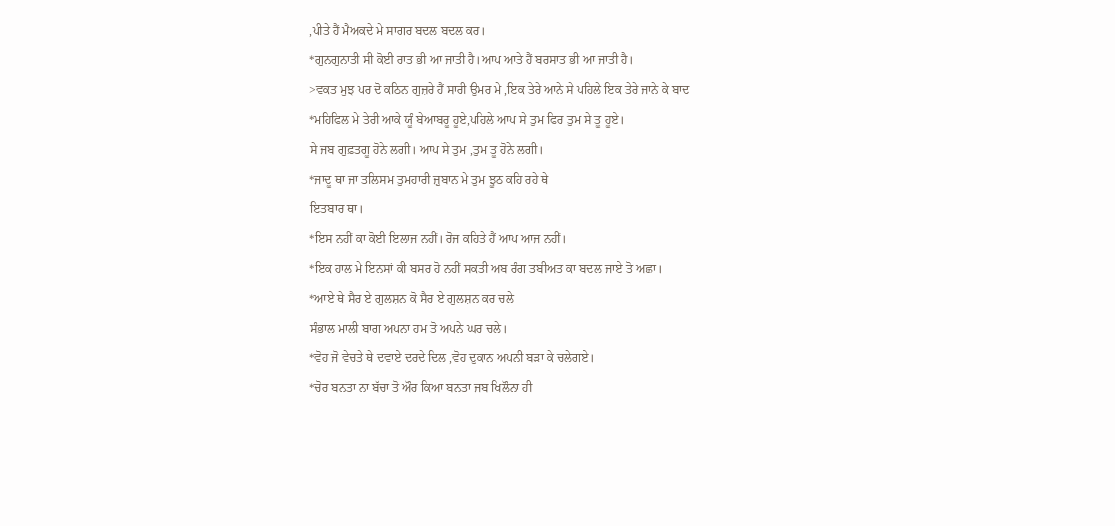,ਪੀਤੇ ਹੈਂ ਮੈਅਕਦੇ ਮੇ ਸਾਗਰ ਬਦਲ ਬਦਲ ਕਰ।
*ਗੁਨਗੁਨਾਤੀ ਸੀ ਕੋਈ ਰਾਤ ਭੀ ਆ ਜਾਤੀ ਹੈ।ਆਪ ਆਤੇ ਹੈਂ ਬਰਸਾਤ ਭੀ ਆ ਜਾਤੀ ਹੈ।
>ਵਕਤ ਮੁਝ ਪਰ ਦੋ ਕਠਿਨ ਗੁਜ਼ਰੇ ਹੈਂ ਸਾਰੀ ਉਮਰ ਮੇ ,ਇਕ ਤੇਰੇ ਆਨੇ ਸੇ ਪਹਿਲੇ ਇਕ ਤੇਰੇ ਜਾਨੇ ਕੇ ਬਾਦ
*ਮਹਿਫਿਲ ਮੇ ਤੇਰੀ ਆਕੇ ਯੂੰ ਬੇਆਬਰੂ ਹੂਏ,ਪਹਿਲੇ ਆਪ ਸੇ ਤੁਮ ਫਿਰ ਤੁਮ ਸੇ ਤੂ ਹੂਏ।
ਸੇ ਜਬ ਗੁਫ਼ਤਗੂ ਹੋਨੇ ਲਗੀ। ਆਪ ਸੇ ਤੁਮ ,ਤੁਮ ਤੂ ਹੋਨੇ ਲਗੀ।
*ਜਾਦੂ ਥਾ ਜਾ ਤਲਿਸਮ ਤੁਮਹਾਰੀ ਜ਼ੁਬਾਨ ਮੇ ਤੁਮ ਝੂਠ ਕਹਿ ਰਹੇ ਥੇ
ਇਤਬਾਰ ਥਾ।
*ਇਸ ਨਹੀਂ ਕਾ ਕੋਈ ਇਲਾਜ ਨਹੀਂ। ਰੋਜ ਕਹਿਤੇ ਹੈਂ ਆਪ ਆਜ ਨਹੀਂ।
*ਇਕ ਹਾਲ ਮੇ ਇਨਸਾਂ ਕੀ ਬਸਰ ਹੋ ਨਹੀਂ ਸਕਤੀ ਅਬ ਰੰਗ ਤਬੀਅਤ ਕਾ ਬਦਲ ਜਾਏ ਤੋ ਅਛਾ।
*ਆਏ ਥੇ ਸੈਰ ਏ ਗੁਲਸ਼ਨ ਕੋ ਸੈਰ ਏ ਗੁਲਸ਼ਨ ਕਰ ਚਲੇ
ਸੰਭਾਲ ਮਾਲੀ ਬਾਗ ਅਪਨਾ ਹਮ ਤੋ ਅਪਨੇ ਘਰ ਚਲੇ।
*ਵੋਹ ਜੋ ਵੇਚਤੇ ਥੇ ਦਵਾਏ ਦਰਦੇ ਦਿਲ ,ਵੋਹ ਦੁਕਾਨ ਅਪਨੀ ਬੜਾ ਕੇ ਚਲੇਗਏ।
*ਚੋਰ ਬਨਤਾ ਨਾ ਬੱਚਾ ਤੋ ਔਰ ਕਿਆ ਬਨਤਾ ਜਬ ਖਿਲੌਨਾ ਹੀ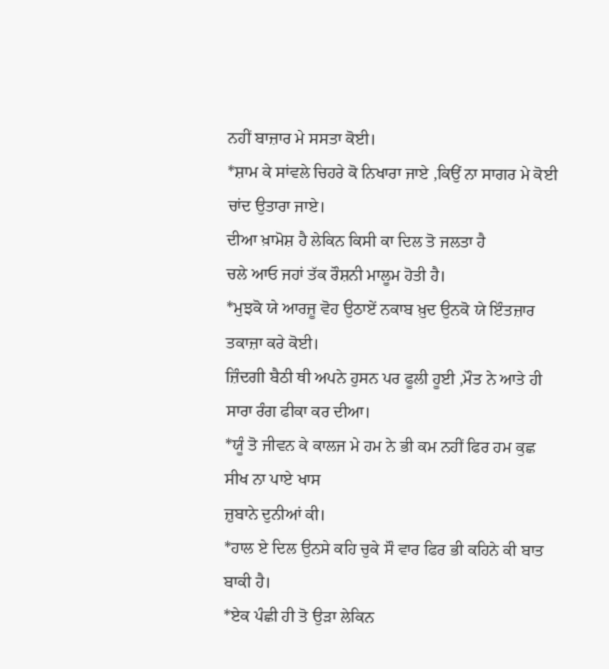ਨਹੀਂ ਬਾਜ਼ਾਰ ਮੇ ਸਸਤਾ ਕੋਈ।
*ਸ਼ਾਮ ਕੇ ਸਾਂਵਲੇ ਚਿਹਰੇ ਕੋ ਨਿਖਾਰਾ ਜਾਏ ,ਕਿਉਂ ਨਾ ਸਾਗਰ ਮੇ ਕੋਈ ਚਾਂਦ ਉਤਾਰਾ ਜਾਏ।
ਦੀਆ ਖ਼ਾਮੋਸ਼ ਹੈ ਲੇਕਿਨ ਕਿਸੀ ਕਾ ਦਿਲ ਤੋ ਜਲਤਾ ਹੈ
ਚਲੇ ਆਓ ਜਹਾਂ ਤੱਕ ਰੌਸ਼ਨੀ ਮਾਲੂਮ ਹੋਤੀ ਹੈ।
*ਮੁਝਕੋ ਯੇ ਆਰਜ਼ੂ ਵੋਹ ਉਠਾਏਂ ਨਕਾਬ ਖ਼ੁਦ ਉਨਕੋ ਯੇ ਇੰਤਜ਼ਾਰ ਤਕਾਜ਼ਾ ਕਰੇ ਕੋਈ।
ਜ਼ਿੰਦਗੀ ਬੈਠੀ ਥੀ ਅਪਨੇ ਹੁਸਨ ਪਰ ਫੂਲੀ ਹੂਈ ,ਮੌਤ ਨੇ ਆਤੇ ਹੀ ਸਾਰਾ ਰੰਗ ਫੀਕਾ ਕਰ ਦੀਆ।
*ਯੂੰ ਤੋ ਜੀਵਨ ਕੇ ਕਾਲਜ ਮੇ ਹਮ ਨੇ ਭੀ ਕਮ ਨਹੀਂ ਫਿਰ ਹਮ ਕੁਛ ਸੀਖ ਨਾ ਪਾਏ ਖਾਸ
ਜ਼ੁਬਾਨੇ ਦੁਨੀਆਂ ਕੀ।
*ਹਾਲ ਏ ਦਿਲ ਉਨਸੇ ਕਹਿ ਚੁਕੇ ਸੌ ਵਾਰ ਫਿਰ ਭੀ ਕਹਿਨੇ ਕੀ ਬਾਤ ਬਾਕੀ ਹੈ।
*ਏਕ ਪੰਛੀ ਹੀ ਤੋ ਉੜਾ ਲੇਕਿਨ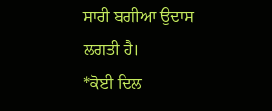ਸਾਰੀ ਬਗੀਆ ਉਦਾਸ ਲਗਤੀ ਹੈ।
*ਕੋਈ ਦਿਲ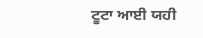ਟੂਟਾ ਆਈ ਯਹੀ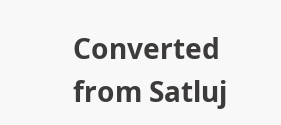Converted from Satluj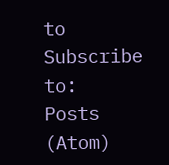to
Subscribe to:
Posts (Atom)